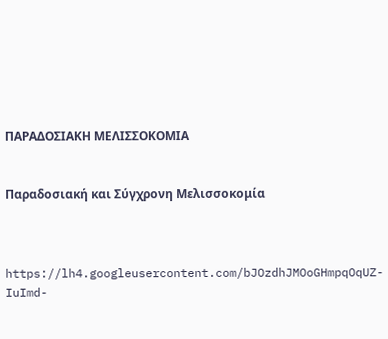ΠΑΡΑΔΟΣΙΑΚΗ ΜΕΛΙΣΣΟΚΟΜΙΑ


Παραδοσιακή και Σύγχρονη Μελισσοκομία



https://lh4.googleusercontent.com/bJOzdhJMOoGHmpqOqUZ-IuImd-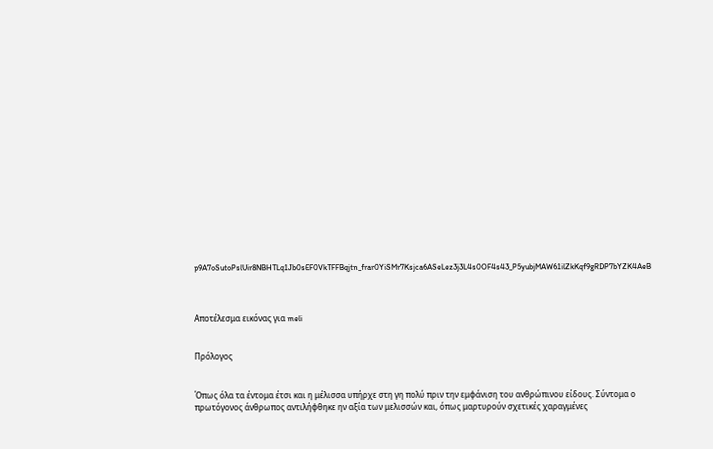p9A7oSutoPslUir8NBHTLq1Jb0sEF0VkTFFBqjtn_frar0YiSMr7Ksjca6ASeLez3j3L4s0OF4s43_P5yubjMAW61ilZkKqf9gRDP7bYZK4AeB



Αποτέλεσμα εικόνας για meli


Πρόλογος


Όπως όλα τα έντομα έτσι και η μέλισσα υπήρχε στη γη πολύ πριν την εμφάνιση του ανθρώπινου είδους. Σύντομα ο πρωτόγονος άνθρωπος αντιλήφθηκε ην αξία των μελισσών και, όπως μαρτυρούν σχετικές χαραγμένες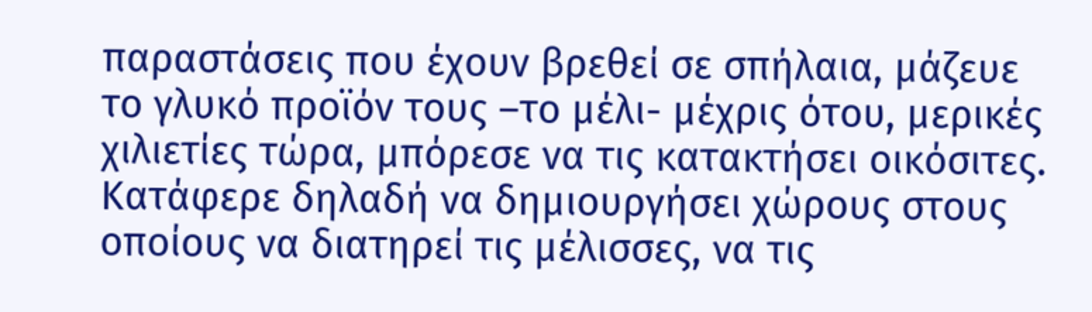παραστάσεις που έχουν βρεθεί σε σπήλαια, μάζευε το γλυκό προϊόν τους –το μέλι- μέχρις ότου, μερικές χιλιετίες τώρα, μπόρεσε να τις κατακτήσει οικόσιτες. Κατάφερε δηλαδή να δημιουργήσει χώρους στους οποίους να διατηρεί τις μέλισσες, να τις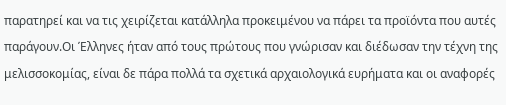παρατηρεί και να τις χειρίζεται κατάλληλα προκειμένου να πάρει τα προϊόντα που αυτές παράγουν.Οι Έλληνες ήταν από τους πρώτους που γνώρισαν και διέδωσαν την τέχνη της μελισσοκομίας, είναι δε πάρα πολλά τα σχετικά αρχαιολογικά ευρήματα και οι αναφορές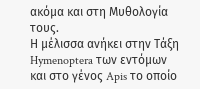ακόμα και στη Μυθολογία τους.
Η μέλισσα ανήκει στην Τάξη Hymenoptera των εντόμων και στο γένος Apis το οποίο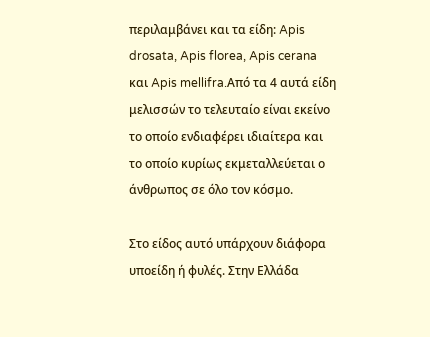περιλαμβάνει και τα είδη: Apis drosata, Apis florea, Apis cerana και Apis mellifra.Από τα 4 αυτά είδη μελισσών το τελευταίο είναι εκείνο το οποίο ενδιαφέρει ιδιαίτερα και το οποίο κυρίως εκμεταλλεύεται ο άνθρωπος σε όλο τον κόσμο.

Στο είδος αυτό υπάρχουν διάφορα υποείδη ή φυλές. Στην Ελλάδα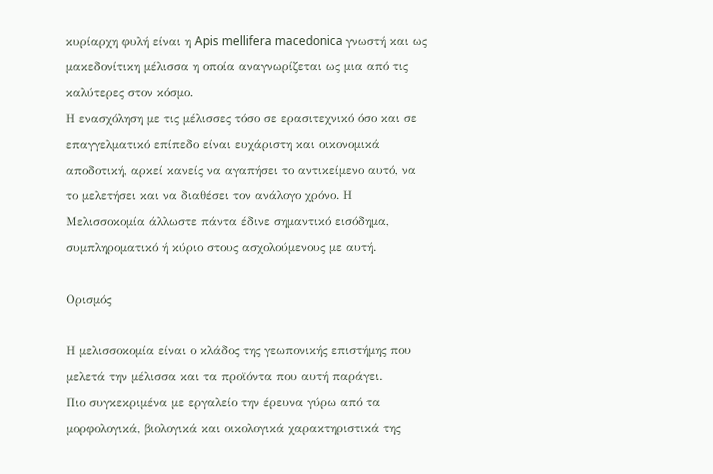κυρίαρχη φυλή είναι η Apis mellifera macedonica γνωστή και ως μακεδονίτικη μέλισσα η οποία αναγνωρίζεται ως μια από τις καλύτερες στον κόσμο.
Η ενασχόληση με τις μέλισσες τόσο σε ερασιτεχνικό όσο και σε επαγγελματικό επίπεδο είναι ευχάριστη και οικονομικά αποδοτική, αρκεί κανείς να αγαπήσει το αντικείμενο αυτό, να το μελετήσει και να διαθέσει τον ανάλογο χρόνο. Η Μελισσοκομία άλλωστε πάντα έδινε σημαντικό εισόδημα, συμπληροματικό ή κύριο στους ασχολούμενους με αυτή.

Ορισμός

Η μελισσοκομία είναι ο κλάδος της γεωπονικής επιστήμης που μελετά την μέλισσα και τα προϊόντα που αυτή παράγει.
Πιο συγκεκριμένα με εργαλείο την έρευνα γύρω από τα μορφολογικά, βιολογικά και οικολογικά χαρακτηριστικά της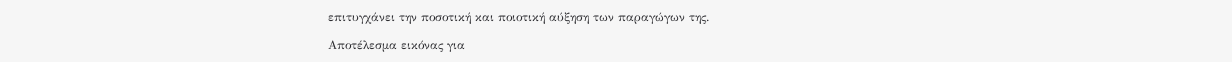επιτυγχάνει την ποσοτική και ποιοτική αύξηση των παραγώγων της.

Αποτέλεσμα εικόνας για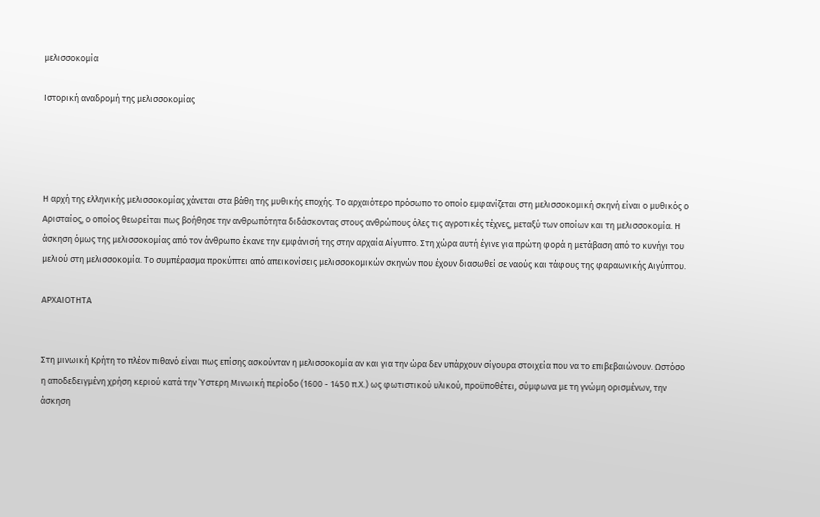μελισσοκομία

Ιστορική αναδρομή της μελισσοκομίας




Η αρχή της ελληνικής μελισσοκομίας χάνεται στα βάθη της μυθικής εποχής. Το αρχαιότερο πρόσωπο το οποίο εμφανίζεται στη μελισσοκομική σκηνή είναι ο μυθικός ο Αρισταίος, ο οποίος θεωρείται πως βοήθησε την ανθρωπότητα διδάσκοντας στους ανθρώπους όλες τις αγροτικές τέχνες, μεταξύ των οποίων και τη μελισσοκομία. Η άσκηση όμως της μελισσοκομίας από τον άνθρωπο έκανε την εμφάνισή της στην αρχαία Αίγυπτο. Στη χώρα αυτή έγινε για πρώτη φορά η μετάβαση από το κυνήγι του μελιού στη μελισσοκομία. Το συμπέρασμα προκύπτει από απεικονίσεις μελισσοκομικών σκηνών που έχουν διασωθεί σε ναούς και τάφους της φαραωνικής Αιγύπτου.

ΑΡΧΑΙΟΤΗΤΑ


Στη μινωική Κρήτη το πλέον πιθανό είναι πως επίσης ασκούνταν η μελισσοκομία αν και για την ώρα δεν υπάρχουν σίγουρα στοιχεία που να το επιβεβαιώνουν. Ωστόσο η αποδεδειγμένη χρήση κεριού κατά την Ύστερη Μινωική περίοδο (1600 - 1450 π.Χ.) ως φωτιστικού υλικού, προϋποθέτει, σύμφωνα με τη γνώμη ορισμένων, την άσκηση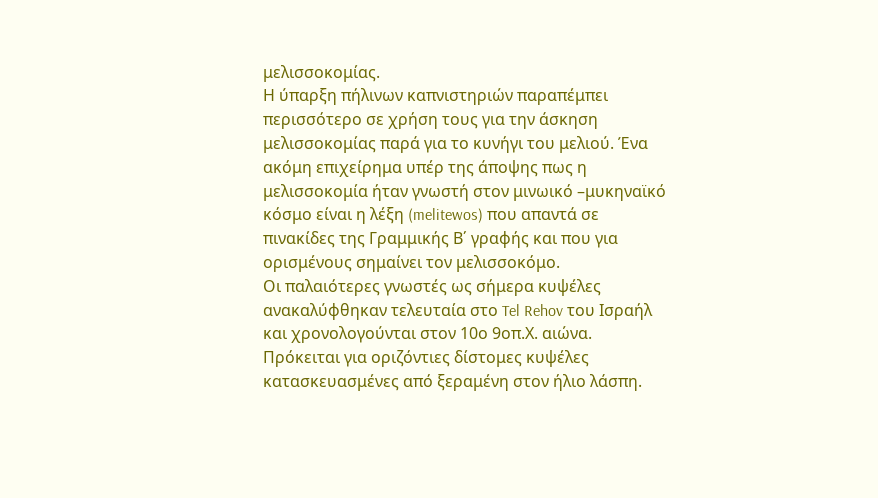μελισσοκομίας.
Η ύπαρξη πήλινων καπνιστηριών παραπέμπει περισσότερο σε χρήση τους για την άσκηση μελισσοκομίας παρά για το κυνήγι του μελιού. Ένα ακόμη επιχείρημα υπέρ της άποψης πως η μελισσοκομία ήταν γνωστή στον μινωικό –μυκηναϊκό κόσμο είναι η λέξη (melitewos) που απαντά σε πινακίδες της Γραμμικής Β΄ γραφής και που για ορισμένους σημαίνει τον μελισσοκόμο.
Οι παλαιότερες γνωστές ως σήμερα κυψέλες ανακαλύφθηκαν τελευταία στο Tel Rehov του Ισραήλ και χρονολογούνται στον 10ο 9οπ.Χ. αιώνα. Πρόκειται για οριζόντιες δίστομες κυψέλες κατασκευασμένες από ξεραμένη στον ήλιο λάσπη.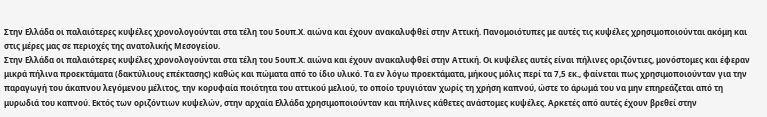Στην Ελλάδα οι παλαιότερες κυψέλες χρονολογούνται στα τέλη του 5ουπ.Χ. αιώνα και έχουν ανακαλυφθεί στην Αττική. Πανομοιότυπες με αυτές τις κυψέλες χρησιμοποιούνται ακόμη και στις μέρες μας σε περιοχές της ανατολικής Μεσογείου.
Στην Ελλάδα οι παλαιότερες κυψέλες χρονολογούνται στα τέλη του 5ουπ.Χ. αιώνα και έχουν ανακαλυφθεί στην Αττική. Οι κυψέλες αυτές είναι πήλινες οριζόντιες, μονόστομες και έφεραν μικρά πήλινα προεκτάματα (δακτύλιους επέκτασης) καθώς και πώματα από το ίδιο υλικό. Τα εν λόγω προεκτάματα, μήκους μόλις περί τα 7,5 εκ., φαίνεται πως χρησιμοποιούνταν για την παραγωγή του άκαπνου λεγόμενου μέλιτος, την κορυφαία ποιότητα του αττικού μελιού, το οποίο τρυγιόταν χωρίς τη χρήση καπνού, ώστε το άρωμά του να μην επηρεάζεται από τη μυρωδιά του καπνού. Εκτός των οριζόντιων κυψελών, στην αρχαία Ελλάδα χρησιμοποιούνταν και πήλινες κάθετες ανάστομες κυψέλες. Αρκετές από αυτές έχουν βρεθεί στην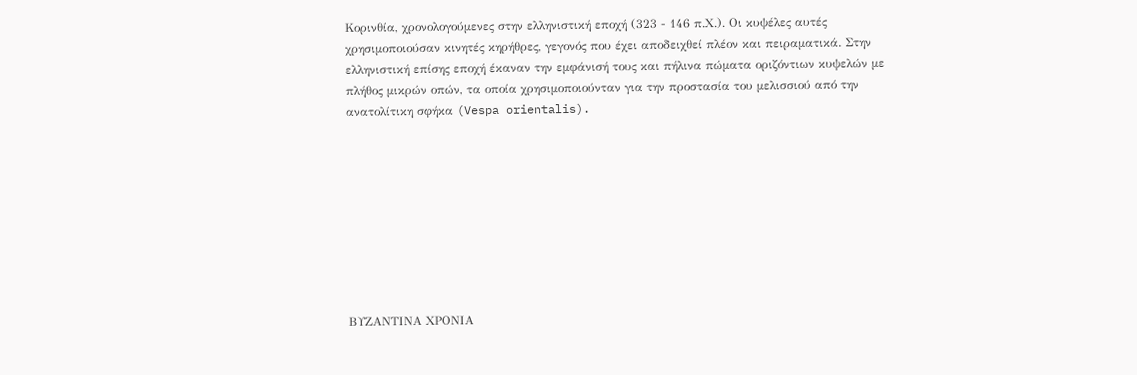Κορινθία, χρονολογούμενες στην ελληνιστική εποχή (323 - 146 π.Χ.). Οι κυψέλες αυτές χρησιμοποιούσαν κινητές κηρήθρες, γεγονός που έχει αποδειχθεί πλέον και πειραματικά. Στην ελληνιστική επίσης εποχή έκαναν την εμφάνισή τους και πήλινα πώματα οριζόντιων κυψελών με πλήθος μικρών οπών, τα οποία χρησιμοποιούνταν για την προστασία του μελισσιού από την ανατολίτικη σφήκα (Vespa orientalis).









ΒΥΖΑΝΤΙΝΑ ΧΡΟΝΙΑ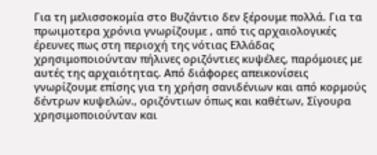Για τη μελισσοκομία στο Βυζάντιο δεν ξέρουμε πολλά. Για τα πρωιμοτερα χρόνια γνωρίζουμε , από τις αρχαιολογικές έρευνες πως στη περιοχή της νότιας Ελλάδας χρησιμοποιούνταν πήλινες οριζόντιες κυψέλες, παρόμοιες με αυτές της αρχαιότητας. Από διάφορες απεικονίσεις γνωρίζουμε επίσης για τη χρήση σανιδένιων και από κορμούς δέντρων κυψελών., οριζόντιων όπως και καθέτων, Σίγουρα χρησιμοποιούνταν και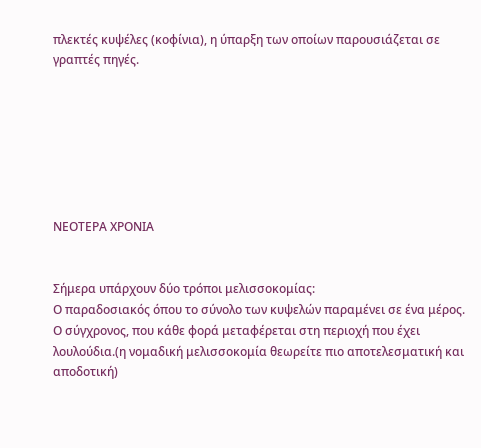πλεκτές κυψέλες (κοφίνια), η ύπαρξη των οποίων παρουσιάζεται σε γραπτές πηγές.







ΝΕΟΤΕΡΑ ΧΡΟΝΙΑ


Σήμερα υπάρχουν δύο τρόποι μελισσοκομίας:
Ο παραδοσιακός όπου το σύνολο των κυψελών παραμένει σε ένα μέρος.
Ο σύγχρονος, που κάθε φορά μεταφέρεται στη περιοχή που έχει λουλούδια.(η νομαδική μελισσοκομία θεωρείτε πιο αποτελεσματική και αποδοτική)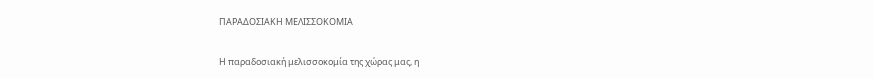ΠΑΡΑΔΟΣΙΑΚΗ ΜΕΛΙΣΣΟΚΟΜΙΑ

Η παραδοσιακή μελισσοκομία της χώρας μας, η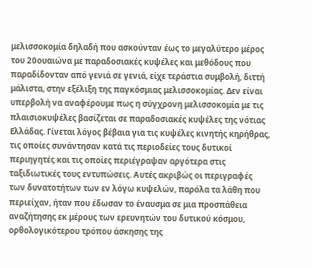μελισσοκομία δηλαδή που ασκούνταν έως το μεγαλύτερο μέρος του 20ουαιώνα με παραδοσιακές κυψέλες και μεθόδους που παραδίδονταν από γενιά σε γενιά, είχε τεράστια συμβολή, διττή μάλιστα, στην εξέλιξη της παγκόσμιας μελισσοκομίας. Δεν είναι υπερβολή να αναφέρουμε πως η σύγχρονη μελισσοκομία με τις πλαισιοκυψέλες βασίζεται σε παραδοσιακές κυψέλες της νότιας Ελλάδας. Γίνεται λόγος βέβαια για τις κυψέλες κινητής κηρήθρας, τις οποίες συνάντησαν κατά τις περιοδείες τους δυτικοί περιηγητές και τις οποίες περιέγραψαν αργότερα στις ταξιδιωτικές τους εντυπώσεις. Αυτές ακριβώς οι περιγραφές των δυνατοτήτων των εν λόγω κυψελών, παρόλα τα λάθη που περιείχαν, ήταν που έδωσαν το έναυσμα σε μια προσπάθεια αναζήτησης εκ μέρους των ερευνητών του δυτικού κόσμου, ορθολογικότερου τρόπου άσκησης της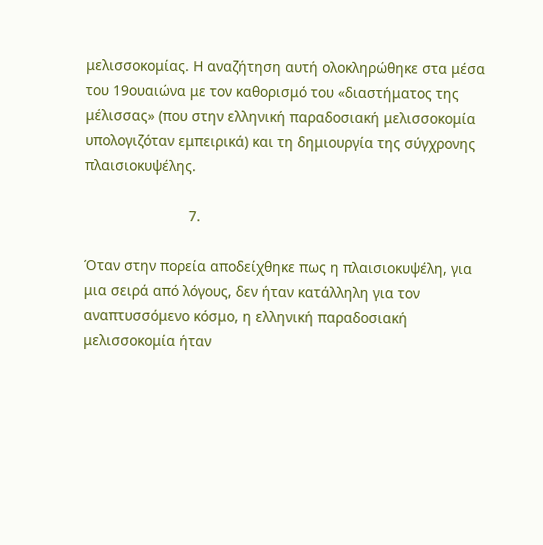μελισσοκομίας. Η αναζήτηση αυτή ολοκληρώθηκε στα μέσα του 19ουαιώνα με τον καθορισμό του «διαστήματος της μέλισσας» (που στην ελληνική παραδοσιακή μελισσοκομία υπολογιζόταν εμπειρικά) και τη δημιουργία της σύγχρονης πλαισιοκυψέλης.

                          7.

Όταν στην πορεία αποδείχθηκε πως η πλαισιοκυψέλη, για μια σειρά από λόγους, δεν ήταν κατάλληλη για τον αναπτυσσόμενο κόσμο, η ελληνική παραδοσιακή μελισσοκομία ήταν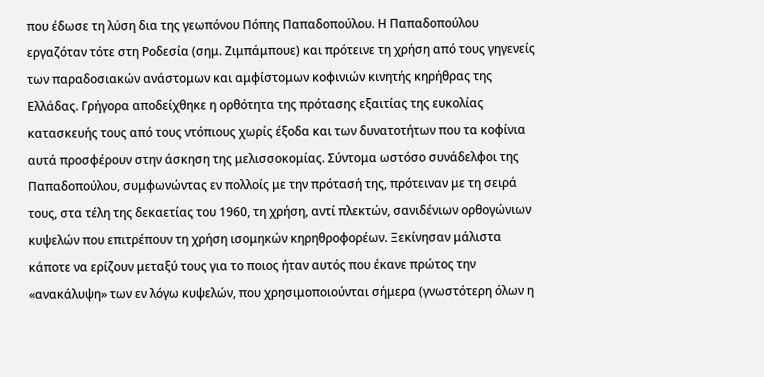που έδωσε τη λύση δια της γεωπόνου Πόπης Παπαδοπούλου. Η Παπαδοπούλου εργαζόταν τότε στη Ροδεσία (σημ. Ζιμπάμπουε) και πρότεινε τη χρήση από τους γηγενείς των παραδοσιακών ανάστομων και αμφίστομων κοφινιών κινητής κηρήθρας της Ελλάδας. Γρήγορα αποδείχθηκε η ορθότητα της πρότασης εξαιτίας της ευκολίας κατασκευής τους από τους ντόπιους χωρίς έξοδα και των δυνατοτήτων που τα κοφίνια αυτά προσφέρουν στην άσκηση της μελισσοκομίας. Σύντομα ωστόσο συνάδελφοι της Παπαδοπούλου, συμφωνώντας εν πολλοίς με την πρότασή της, πρότειναν με τη σειρά τους, στα τέλη της δεκαετίας του 1960, τη χρήση, αντί πλεκτών, σανιδένιων ορθογώνιων κυψελών που επιτρέπουν τη χρήση ισομηκών κηρηθροφορέων. Ξεκίνησαν μάλιστα κάποτε να ερίζουν μεταξύ τους για το ποιος ήταν αυτός που έκανε πρώτος την «ανακάλυψη» των εν λόγω κυψελών, που χρησιμοποιούνται σήμερα (γνωστότερη όλων η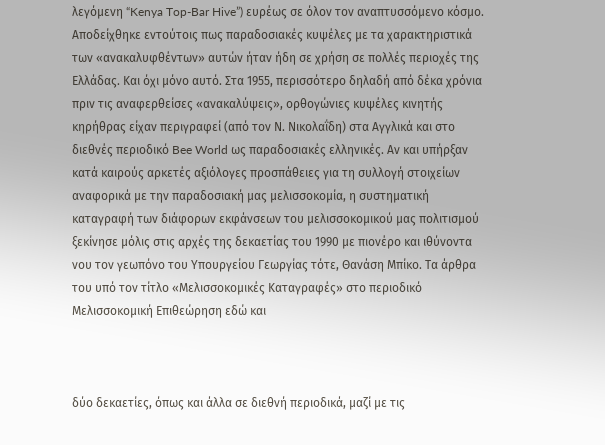λεγόμενη “Kenya Top-Bar Hive”) ευρέως σε όλον τον αναπτυσσόμενο κόσμο. Αποδείχθηκε εντούτοις πως παραδοσιακές κυψέλες με τα χαρακτηριστικά των «ανακαλυφθέντων» αυτών ήταν ήδη σε χρήση σε πολλές περιοχές της Ελλάδας. Και όχι μόνο αυτό. Στα 1955, περισσότερο δηλαδή από δέκα χρόνια πριν τις αναφερθείσες «ανακαλύψεις», ορθογώνιες κυψέλες κινητής κηρήθρας είχαν περιγραφεί (από τον Ν. Νικολαΐδη) στα Αγγλικά και στο διεθνές περιοδικό Bee World ως παραδοσιακές ελληνικές. Αν και υπήρξαν κατά καιρούς αρκετές αξιόλογες προσπάθειες για τη συλλογή στοιχείων αναφορικά με την παραδοσιακή μας μελισσοκομία, η συστηματική καταγραφή των διάφορων εκφάνσεων του μελισσοκομικού μας πολιτισμού ξεκίνησε μόλις στις αρχές της δεκαετίας του 1990 με πιονέρο και ιθύνοντα νου τον γεωπόνο του Υπουργείου Γεωργίας τότε, Θανάση Μπίκο. Τα άρθρα του υπό τον τίτλο «Μελισσοκομικές Καταγραφές» στο περιοδικό Μελισσοκομική Επιθεώρηση εδώ και



δύο δεκαετίες, όπως και άλλα σε διεθνή περιοδικά, μαζί με τις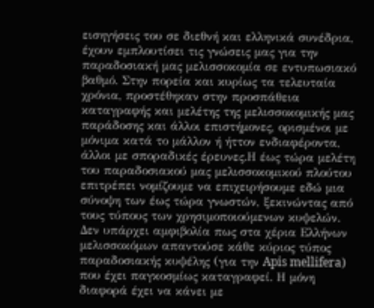εισηγήσεις του σε διεθνή και ελληνικά συνέδρια, έχουν εμπλουτίσει τις γνώσεις μας για την παραδοσιακή μας μελισσοκομία σε εντυπωσιακό βαθμό. Στην πορεία και κυρίως τα τελευταία χρόνια, προστέθηκαν στην προσπάθεια καταγραφής και μελέτης της μελισσοκομικής μας παράδοσης και άλλοι επιστήμονες, ορισμένοι με μόνιμα κατά το μάλλον ή ήττον ενδιαφέροντα, άλλοι με σποραδικές έρευνες.Η έως τώρα μελέτη του παραδοσιακού μας μελισσοκομικού πλούτου επιτρέπει νομίζουμε να επιχειρήσουμε εδώ μια σύνοψη των έως τώρα γνωστών, ξεκινώντας από τους τύπους των χρησιμοποιούμενων κυψελών. Δεν υπάρχει αμφιβολία πως στα χέρια Ελλήνων μελισσοκόμων απαντούσε κάθε κύριος τύπος παραδοσιακής κυψέλης (για την Apis mellifera) που έχει παγκοσμίως καταγραφεί. Η μόνη διαφορά έχει να κάνει με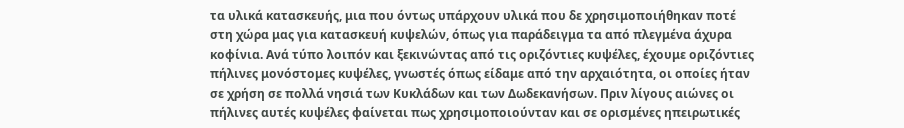τα υλικά κατασκευής, μια που όντως υπάρχουν υλικά που δε χρησιμοποιήθηκαν ποτέ στη χώρα μας για κατασκευή κυψελών, όπως για παράδειγμα τα από πλεγμένα άχυρα κοφίνια. Ανά τύπο λοιπόν και ξεκινώντας από τις οριζόντιες κυψέλες, έχουμε οριζόντιες πήλινες μονόστομες κυψέλες, γνωστές όπως είδαμε από την αρχαιότητα, οι οποίες ήταν σε χρήση σε πολλά νησιά των Κυκλάδων και των Δωδεκανήσων. Πριν λίγους αιώνες οι πήλινες αυτές κυψέλες φαίνεται πως χρησιμοποιούνταν και σε ορισμένες ηπειρωτικές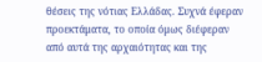θέσεις της νότιας Ελλάδας. Συχνά έφεραν προεκτάματα, το οποία όμως διέφεραν από αυτά της αρχαιότητας και της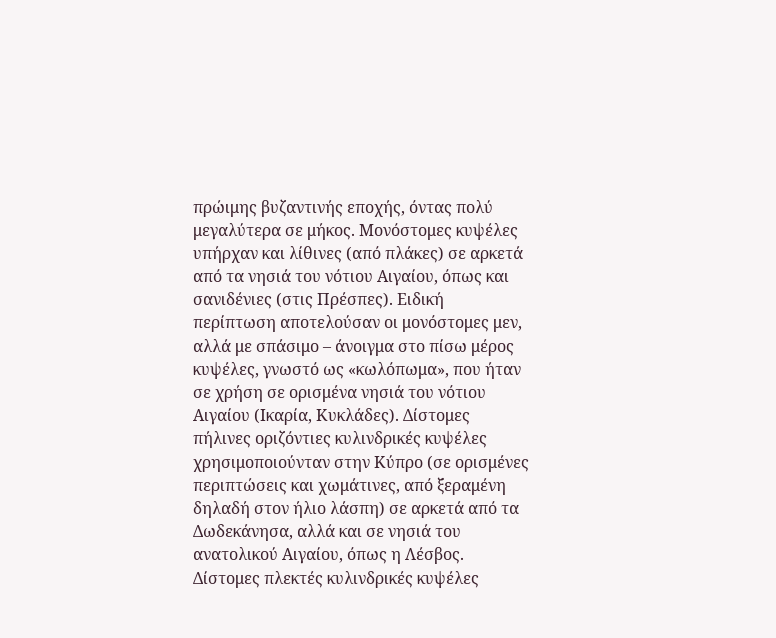πρώιμης βυζαντινής εποχής, όντας πολύ μεγαλύτερα σε μήκος. Μονόστομες κυψέλες υπήρχαν και λίθινες (από πλάκες) σε αρκετά από τα νησιά του νότιου Αιγαίου, όπως και σανιδένιες (στις Πρέσπες). Ειδική περίπτωση αποτελούσαν οι μονόστομες μεν, αλλά με σπάσιμο – άνοιγμα στο πίσω μέρος κυψέλες, γνωστό ως «κωλόπωμα», που ήταν σε χρήση σε ορισμένα νησιά του νότιου Αιγαίου (Ικαρία, Κυκλάδες). Δίστομες πήλινες οριζόντιες κυλινδρικές κυψέλες χρησιμοποιούνταν στην Κύπρο (σε ορισμένες περιπτώσεις και χωμάτινες, από ξεραμένη δηλαδή στον ήλιο λάσπη) σε αρκετά από τα Δωδεκάνησα, αλλά και σε νησιά του ανατολικού Αιγαίου, όπως η Λέσβος.
Δίστομες πλεκτές κυλινδρικές κυψέλες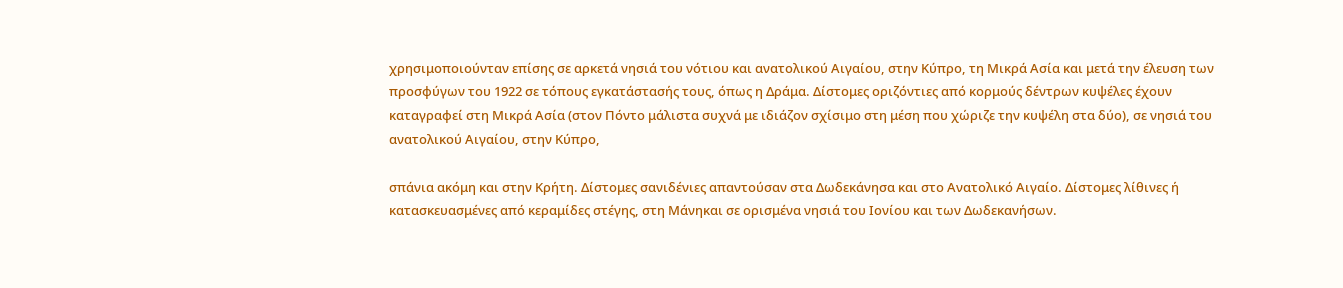χρησιμοποιούνταν επίσης σε αρκετά νησιά του νότιου και ανατολικού Αιγαίου, στην Κύπρο, τη Μικρά Ασία και μετά την έλευση των προσφύγων του 1922 σε τόπους εγκατάστασής τους, όπως η Δράμα. Δίστομες οριζόντιες από κορμούς δέντρων κυψέλες έχουν καταγραφεί στη Μικρά Ασία (στον Πόντο μάλιστα συχνά με ιδιάζον σχίσιμο στη μέση που χώριζε την κυψέλη στα δύο), σε νησιά του ανατολικού Αιγαίου, στην Κύπρο,

σπάνια ακόμη και στην Κρήτη. Δίστομες σανιδένιες απαντούσαν στα Δωδεκάνησα και στο Ανατολικό Αιγαίο. Δίστομες λίθινες ή  κατασκευασμένες από κεραμίδες στέγης, στη Μάνηκαι σε ορισμένα νησιά του Ιονίου και των Δωδεκανήσων.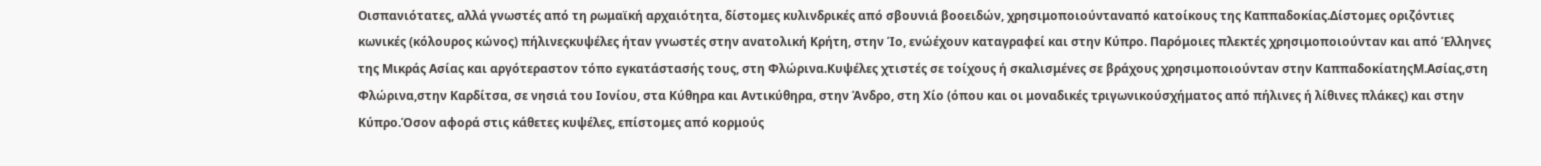Οισπανιότατες, αλλά γνωστές από τη ρωμαϊκή αρχαιότητα, δίστομες κυλινδρικές από σβουνιά βοοειδών, χρησιμοποιούνταναπό κατοίκους της Καππαδοκίας.Δίστομες οριζόντιες κωνικές (κόλουρος κώνος) πήλινεςκυψέλες ήταν γνωστές στην ανατολική Κρήτη, στην Ίο, ενώέχουν καταγραφεί και στην Κύπρο. Παρόμοιες πλεκτές χρησιμοποιούνταν και από Έλληνες της Μικράς Ασίας και αργότεραστον τόπο εγκατάστασής τους, στη Φλώρινα.Κυψέλες χτιστές σε τοίχους ή σκαλισμένες σε βράχους χρησιμοποιούνταν στην ΚαππαδοκίατηςΜ.Ασίας,στη Φλώρινα,στην Καρδίτσα, σε νησιά του Ιονίου, στα Κύθηρα και Αντικύθηρα, στην Άνδρο, στη Χίο (όπου και οι μοναδικές τριγωνικούσχήματος από πήλινες ή λίθινες πλάκες) και στην Κύπρο.Όσον αφορά στις κάθετες κυψέλες, επίστομες από κορμούς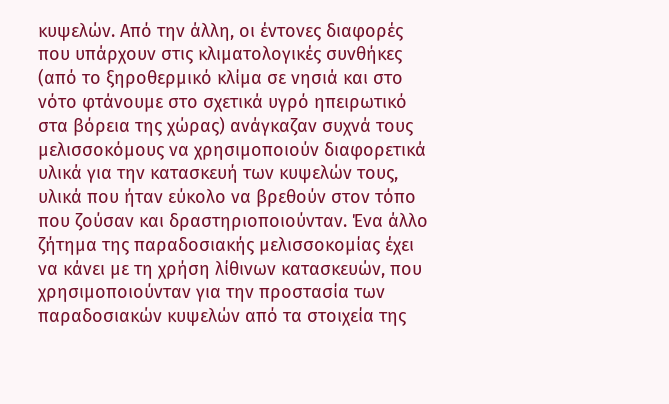κυψελών. Από την άλλη, οι έντονες διαφορές που υπάρχουν στις κλιματολογικές συνθήκες (από το ξηροθερμικό κλίμα σε νησιά και στο νότο φτάνουμε στο σχετικά υγρό ηπειρωτικό στα βόρεια της χώρας) ανάγκαζαν συχνά τους μελισσοκόμους να χρησιμοποιούν διαφορετικά υλικά για την κατασκευή των κυψελών τους, υλικά που ήταν εύκολο να βρεθούν στον τόπο που ζούσαν και δραστηριοποιούνταν. Ένα άλλο ζήτημα της παραδοσιακής μελισσοκομίας έχει να κάνει με τη χρήση λίθινων κατασκευών, που χρησιμοποιούνταν για την προστασία των παραδοσιακών κυψελών από τα στοιχεία της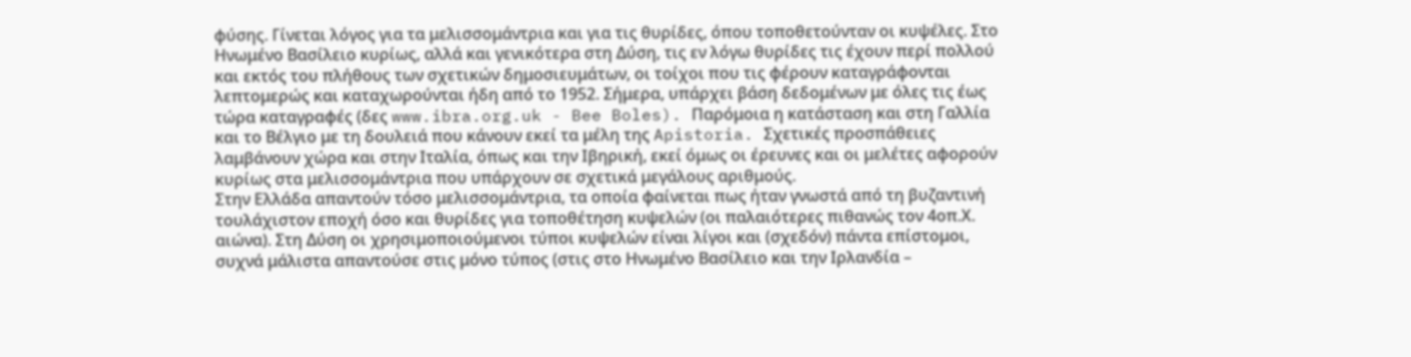φύσης. Γίνεται λόγος για τα μελισσομάντρια και για τις θυρίδες, όπου τοποθετούνταν οι κυψέλες. Στο Ηνωμένο Βασίλειο κυρίως, αλλά και γενικότερα στη Δύση, τις εν λόγω θυρίδες τις έχουν περί πολλού και εκτός του πλήθους των σχετικών δημοσιευμάτων, οι τοίχοι που τις φέρουν καταγράφονται λεπτομερώς και καταχωρούνται ήδη από το 1952. Σήμερα, υπάρχει βάση δεδομένων με όλες τις έως τώρα καταγραφές (δες www.ibra.org.uk - Bee Boles). Παρόμοια η κατάσταση και στη Γαλλία και το Βέλγιο με τη δουλειά που κάνουν εκεί τα μέλη της Apistoria. Σχετικές προσπάθειες λαμβάνουν χώρα και στην Ιταλία, όπως και την Ιβηρική, εκεί όμως οι έρευνες και οι μελέτες αφορούν κυρίως στα μελισσομάντρια που υπάρχουν σε σχετικά μεγάλους αριθμούς.
Στην Ελλάδα απαντούν τόσο μελισσομάντρια, τα οποία φαίνεται πως ήταν γνωστά από τη βυζαντινή τουλάχιστον εποχή όσο και θυρίδες για τοποθέτηση κυψελών (οι παλαιότερες πιθανώς τον 4οπ.Χ. αιώνα). Στη Δύση οι χρησιμοποιούμενοι τύποι κυψελών είναι λίγοι και (σχεδόν) πάντα επίστομοι, συχνά μάλιστα απαντούσε στις μόνο τύπος (στις στο Ηνωμένο Βασίλειο και την Ιρλανδία –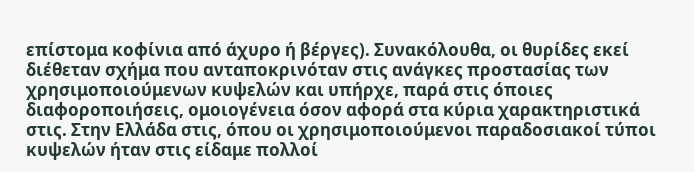επίστομα κοφίνια από άχυρο ή βέργες). Συνακόλουθα, οι θυρίδες εκεί διέθεταν σχήμα που ανταποκρινόταν στις ανάγκες προστασίας των χρησιμοποιούμενων κυψελών και υπήρχε, παρά στις όποιες διαφοροποιήσεις, ομοιογένεια όσον αφορά στα κύρια χαρακτηριστικά στις. Στην Ελλάδα στις, όπου οι χρησιμοποιούμενοι παραδοσιακοί τύποι κυψελών ήταν στις είδαμε πολλοί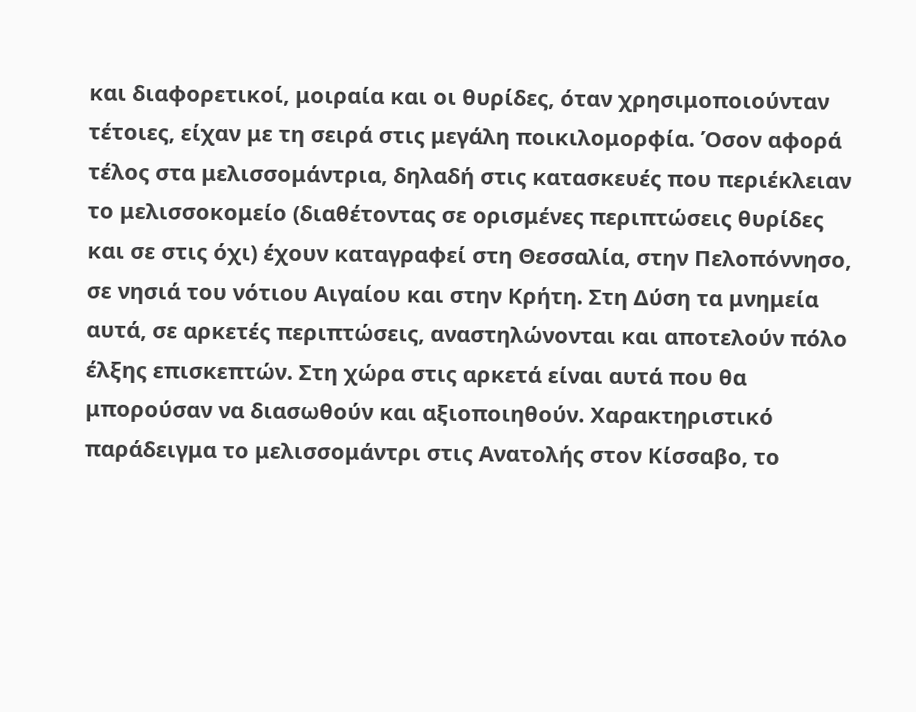και διαφορετικοί, μοιραία και οι θυρίδες, όταν χρησιμοποιούνταν τέτοιες, είχαν με τη σειρά στις μεγάλη ποικιλομορφία. Όσον αφορά τέλος στα μελισσομάντρια, δηλαδή στις κατασκευές που περιέκλειαν το μελισσοκομείο (διαθέτοντας σε ορισμένες περιπτώσεις θυρίδες και σε στις όχι) έχουν καταγραφεί στη Θεσσαλία, στην Πελοπόννησο, σε νησιά του νότιου Αιγαίου και στην Κρήτη. Στη Δύση τα μνημεία αυτά, σε αρκετές περιπτώσεις, αναστηλώνονται και αποτελούν πόλο έλξης επισκεπτών. Στη χώρα στις αρκετά είναι αυτά που θα μπορούσαν να διασωθούν και αξιοποιηθούν. Χαρακτηριστικό παράδειγμα το μελισσομάντρι στις Ανατολής στον Κίσσαβο, το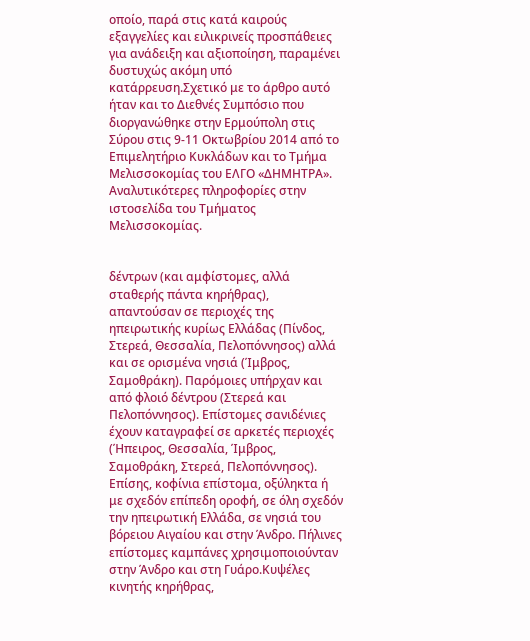οποίο, παρά στις κατά καιρούς εξαγγελίες και ειλικρινείς προσπάθειες για ανάδειξη και αξιοποίηση, παραμένει δυστυχώς ακόμη υπό κατάρρευση.Σχετικό με το άρθρο αυτό ήταν και το Διεθνές Συμπόσιο που διοργανώθηκε στην Ερμούπολη στις Σύρου στις 9-11 Οκτωβρίου 2014 από το Επιμελητήριο Κυκλάδων και το Τμήμα Μελισσοκομίας του ΕΛΓΟ «ΔΗΜΗΤΡΑ». Αναλυτικότερες πληροφορίες στην ιστοσελίδα του Τμήματος Μελισσοκομίας.


δέντρων (και αμφίστομες, αλλά σταθερής πάντα κηρήθρας), απαντούσαν σε περιοχές της ηπειρωτικής κυρίως Ελλάδας (Πίνδος, Στερεά, Θεσσαλία, Πελοπόννησος) αλλά και σε ορισμένα νησιά (Ίμβρος, Σαμοθράκη). Παρόμοιες υπήρχαν και από φλοιό δέντρου (Στερεά και Πελοπόννησος). Επίστομες σανιδένιες έχουν καταγραφεί σε αρκετές περιοχές (Ήπειρος, Θεσσαλία, Ίμβρος, Σαμοθράκη, Στερεά, Πελοπόννησος). Επίσης, κοφίνια επίστομα, οξύληκτα ή με σχεδόν επίπεδη οροφή, σε όλη σχεδόν την ηπειρωτική Ελλάδα, σε νησιά του βόρειου Αιγαίου και στην Άνδρο. Πήλινες επίστομες καμπάνες χρησιμοποιούνταν στην Άνδρο και στη Γυάρο.Κυψέλες κινητής κηρήθρας,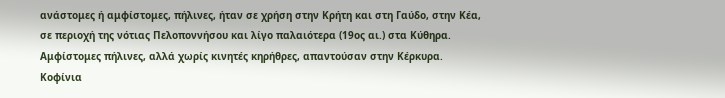ανάστομες ή αμφίστομες, πήλινες, ήταν σε χρήση στην Κρήτη και στη Γαύδο, στην Κέα, σε περιοχή της νότιας Πελοποννήσου και λίγο παλαιότερα (19ος αι.) στα Κύθηρα. Αμφίστομες πήλινες, αλλά χωρίς κινητές κηρήθρες, απαντούσαν στην Κέρκυρα. Κοφίνια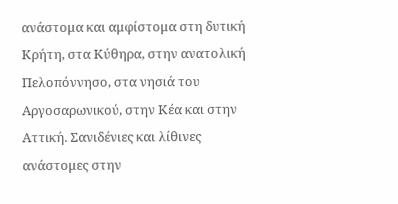ανάστομα και αμφίστομα στη δυτική Κρήτη, στα Κύθηρα, στην ανατολική Πελοπόννησο, στα νησιά του Αργοσαρωνικού, στην Κέα και στην Αττική. Σανιδένιες και λίθινες ανάστομες στην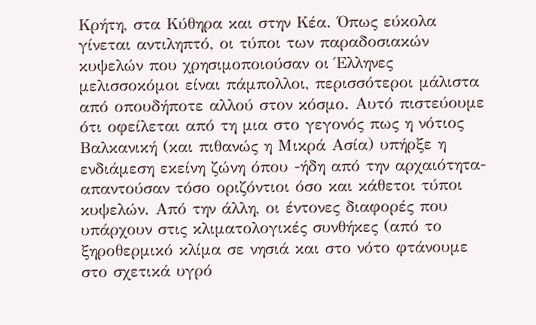Κρήτη, στα Κύθηρα και στην Κέα. Όπως εύκολα γίνεται αντιληπτό, οι τύποι των παραδοσιακών κυψελών που χρησιμοποιούσαν οι Έλληνες μελισσοκόμοι είναι πάμπολλοι, περισσότεροι μάλιστα από οπουδήποτε αλλού στον κόσμο. Αυτό πιστεύουμε ότι οφείλεται από τη μια στο γεγονός πως η νότιος Βαλκανική (και πιθανώς η Μικρά Ασία) υπήρξε η ενδιάμεση εκείνη ζώνη όπου -ήδη από την αρχαιότητα- απαντούσαν τόσο οριζόντιοι όσο και κάθετοι τύποι
κυψελών. Από την άλλη, οι έντονες διαφορές που υπάρχουν στις κλιματολογικές συνθήκες (από το ξηροθερμικό κλίμα σε νησιά και στο νότο φτάνουμε στο σχετικά υγρό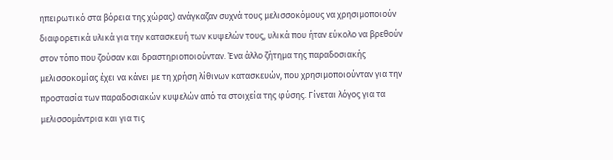ηπειρωτικό στα βόρεια της χώρας) ανάγκαζαν συχνά τους μελισσοκόμους να χρησιμοποιούν διαφορετικά υλικά για την κατασκευή των κυψελών τους, υλικά που ήταν εύκολο να βρεθούν στον τόπο που ζούσαν και δραστηριοποιούνταν. Ένα άλλο ζήτημα της παραδοσιακής μελισσοκομίας έχει να κάνει με τη χρήση λίθινων κατασκευών, που χρησιμοποιούνταν για την προστασία των παραδοσιακών κυψελών από τα στοιχεία της φύσης. Γίνεται λόγος για τα μελισσομάντρια και για τις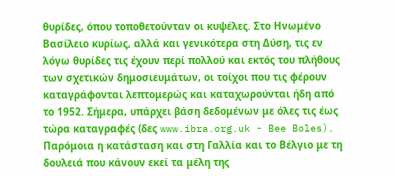θυρίδες, όπου τοποθετούνταν οι κυψέλες. Στο Ηνωμένο Βασίλειο κυρίως, αλλά και γενικότερα στη Δύση, τις εν λόγω θυρίδες τις έχουν περί πολλού και εκτός του πλήθους των σχετικών δημοσιευμάτων, οι τοίχοι που τις φέρουν καταγράφονται λεπτομερώς και καταχωρούνται ήδη από το 1952. Σήμερα, υπάρχει βάση δεδομένων με όλες τις έως τώρα καταγραφές (δες www.ibra.org.uk - Bee Boles). Παρόμοια η κατάσταση και στη Γαλλία και το Βέλγιο με τη δουλειά που κάνουν εκεί τα μέλη της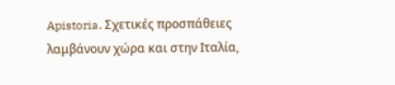Apistoria. Σχετικές προσπάθειες λαμβάνουν χώρα και στην Ιταλία,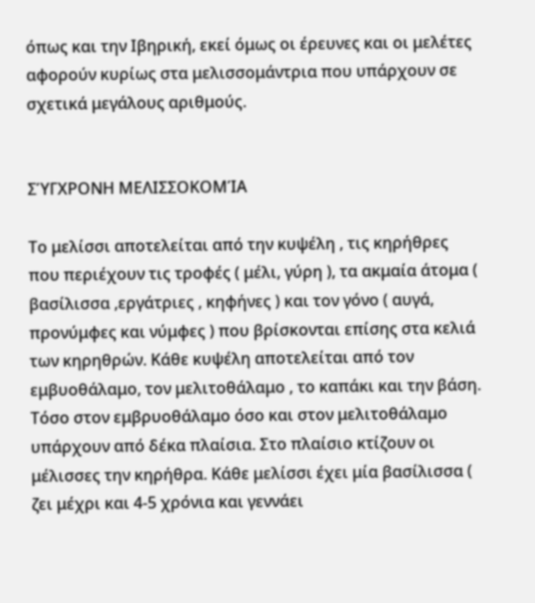όπως και την Ιβηρική, εκεί όμως οι έρευνες και οι μελέτες αφορούν κυρίως στα μελισσομάντρια που υπάρχουν σε σχετικά μεγάλους αριθμούς.


ΣΎΓΧΡΟΝΗ ΜΕΛΙΣΣΟΚΟΜΊΑ

Το μελίσσι αποτελείται από την κυψέλη , τις κηρήθρες που περιέχουν τις τροφές ( μέλι, γύρη ), τα ακμαία άτομα ( βασίλισσα ,εργάτριες , κηφήνες ) και τον γόνο ( αυγά, προνύμφες και νύμφες ) που βρίσκονται επίσης στα κελιά των κηρηθρών. Κάθε κυψέλη αποτελείται από τον εμβυοθάλαμο, τον μελιτοθάλαμο , το καπάκι και την βάση. Τόσο στον εμβρυοθάλαμο όσο και στον μελιτοθάλαμο υπάρχουν από δέκα πλαίσια. Στο πλαίσιο κτίζουν οι μέλισσες την κηρήθρα. Κάθε μελίσσι έχει μία βασίλισσα ( ζει μέχρι και 4-5 χρόνια και γεννάει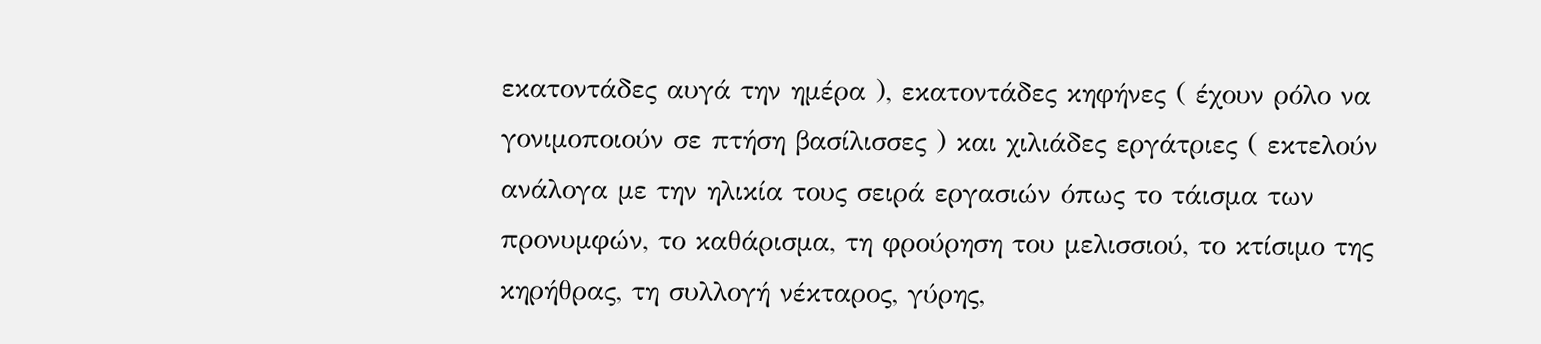εκατοντάδες αυγά την ημέρα ), εκατοντάδες κηφήνες ( έχουν ρόλο να γονιμοποιούν σε πτήση βασίλισσες ) και χιλιάδες εργάτριες ( εκτελούν ανάλογα με την ηλικία τους σειρά εργασιών όπως το τάισμα των προνυμφών, το καθάρισμα, τη φρούρηση του μελισσιού, το κτίσιμο της κηρήθρας, τη συλλογή νέκταρος, γύρης,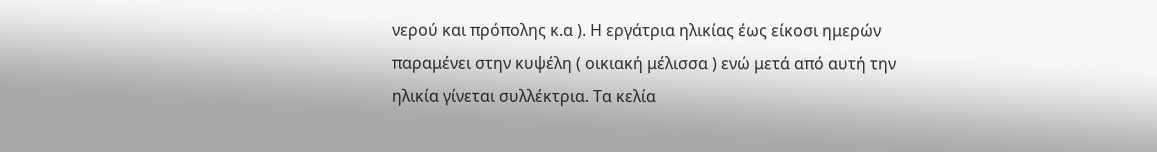νερού και πρόπολης κ.α ). Η εργάτρια ηλικίας έως είκοσι ημερών παραμένει στην κυψέλη ( οικιακή μέλισσα ) ενώ μετά από αυτή την ηλικία γίνεται συλλέκτρια. Τα κελία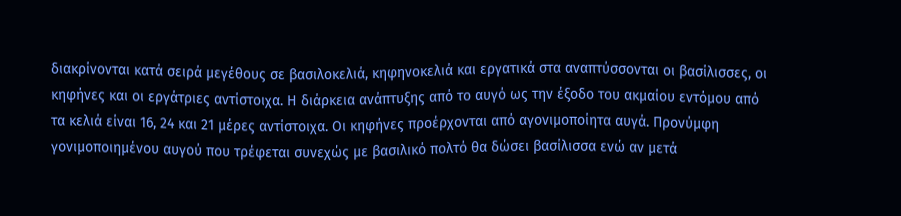διακρίνονται κατά σειρά μεγέθους σε βασιλοκελιά, κηφηνοκελιά και εργατικά στα αναπτύσσονται οι βασίλισσες, οι κηφήνες και οι εργάτριες αντίστοιχα. Η διάρκεια ανάπτυξης από το αυγό ως την έξοδο του ακμαίου εντόμου από τα κελιά είναι 16, 24 και 21 μέρες αντίστοιχα. Οι κηφήνες προέρχονται από αγονιμοποίητα αυγά. Προνύμφη γονιμοποιημένου αυγού που τρέφεται συνεχώς με βασιλικό πολτό θα δώσει βασίλισσα ενώ αν μετά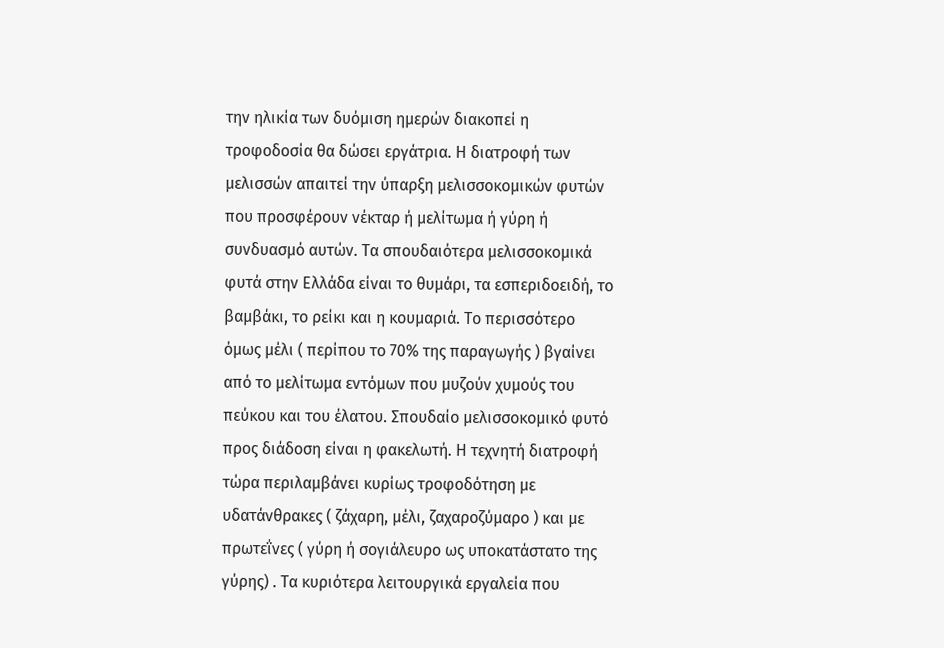την ηλικία των δυόμιση ημερών διακοπεί η τροφοδοσία θα δώσει εργάτρια. Η διατροφή των μελισσών απαιτεί την ύπαρξη μελισσοκομικών φυτών που προσφέρουν νέκταρ ή μελίτωμα ή γύρη ή συνδυασμό αυτών. Τα σπουδαιότερα μελισσοκομικά φυτά στην Ελλάδα είναι το θυμάρι, τα εσπεριδοειδή, το βαμβάκι, το ρείκι και η κουμαριά. Το περισσότερο όμως μέλι ( περίπου το 70% της παραγωγής ) βγαίνει από το μελίτωμα εντόμων που μυζούν χυμούς του πεύκου και του έλατου. Σπουδαίο μελισσοκομικό φυτό προς διάδοση είναι η φακελωτή. Η τεχνητή διατροφή τώρα περιλαμβάνει κυρίως τροφοδότηση με υδατάνθρακες ( ζάχαρη, μέλι, ζαχαροζύμαρο ) και με πρωτεΐνες ( γύρη ή σογιάλευρο ως υποκατάστατο της γύρης) . Τα κυριότερα λειτουργικά εργαλεία που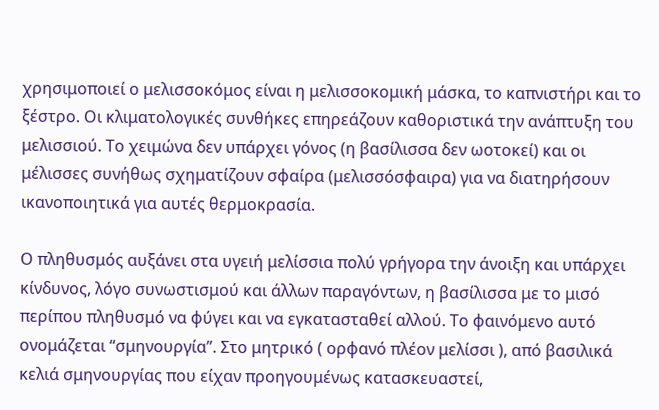χρησιμοποιεί ο μελισσοκόμος είναι η μελισσοκομική μάσκα, το καπνιστήρι και το ξέστρο. Οι κλιματολογικές συνθήκες επηρεάζουν καθοριστικά την ανάπτυξη του μελισσιού. Το χειμώνα δεν υπάρχει γόνος (η βασίλισσα δεν ωοτοκεί) και οι μέλισσες συνήθως σχηματίζουν σφαίρα (μελισσόσφαιρα) για να διατηρήσουν ικανοποιητικά για αυτές θερμοκρασία.

Ο πληθυσμός αυξάνει στα υγειή μελίσσια πολύ γρήγορα την άνοιξη και υπάρχει κίνδυνος, λόγο συνωστισμού και άλλων παραγόντων, η βασίλισσα με το μισό περίπου πληθυσμό να φύγει και να εγκατασταθεί αλλού. Το φαινόμενο αυτό ονομάζεται “σμηνουργία”. Στο μητρικό ( ορφανό πλέον μελίσσι ), από βασιλικά κελιά σμηνουργίας που είχαν προηγουμένως κατασκευαστεί,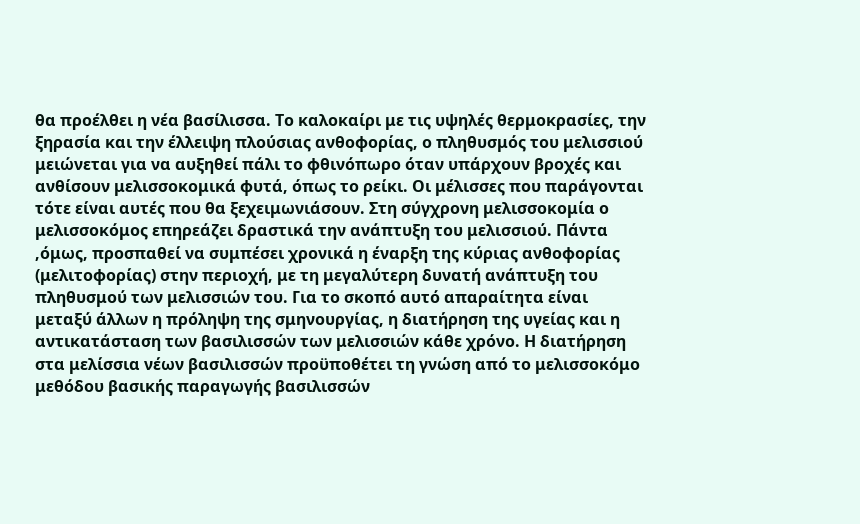θα προέλθει η νέα βασίλισσα. Το καλοκαίρι με τις υψηλές θερμοκρασίες, την ξηρασία και την έλλειψη πλούσιας ανθοφορίας, ο πληθυσμός του μελισσιού μειώνεται για να αυξηθεί πάλι το φθινόπωρο όταν υπάρχουν βροχές και ανθίσουν μελισσοκομικά φυτά, όπως το ρείκι. Οι μέλισσες που παράγονται τότε είναι αυτές που θα ξεχειμωνιάσουν. Στη σύγχρονη μελισσοκομία ο μελισσοκόμος επηρεάζει δραστικά την ανάπτυξη του μελισσιού. Πάντα ,όμως, προσπαθεί να συμπέσει χρονικά η έναρξη της κύριας ανθοφορίας (μελιτοφορίας) στην περιοχή, με τη μεγαλύτερη δυνατή ανάπτυξη του πληθυσμού των μελισσιών του. Για το σκοπό αυτό απαραίτητα είναι μεταξύ άλλων η πρόληψη της σμηνουργίας, η διατήρηση της υγείας και η αντικατάσταση των βασιλισσών των μελισσιών κάθε χρόνο. Η διατήρηση στα μελίσσια νέων βασιλισσών προϋποθέτει τη γνώση από το μελισσοκόμο μεθόδου βασικής παραγωγής βασιλισσών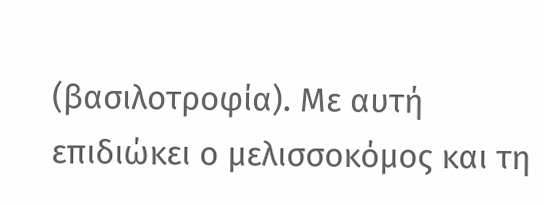(βασιλοτροφία). Με αυτή επιδιώκει ο μελισσοκόμος και τη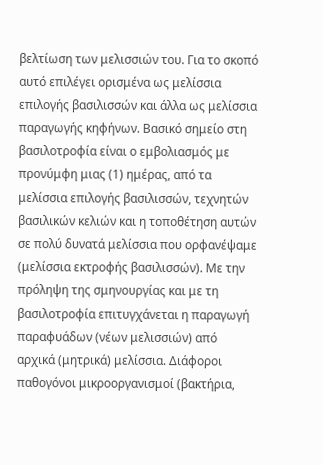βελτίωση των μελισσιών του. Για το σκοπό αυτό επιλέγει ορισμένα ως μελίσσια επιλογής βασιλισσών και άλλα ως μελίσσια παραγωγής κηφήνων. Βασικό σημείο στη βασιλοτροφία είναι ο εμβολιασμός με προνύμφη μιας (1) ημέρας, από τα μελίσσια επιλογής βασιλισσών, τεχνητών βασιλικών κελιών και η τοποθέτηση αυτών σε πολύ δυνατά μελίσσια που ορφανέψαμε (μελίσσια εκτροφής βασιλισσών). Με την πρόληψη της σμηνουργίας και με τη βασιλοτροφία επιτυγχάνεται η παραγωγή παραφυάδων (νέων μελισσιών) από αρχικά (μητρικά) μελίσσια. Διάφοροι παθογόνοι μικροοργανισμοί (βακτήρια,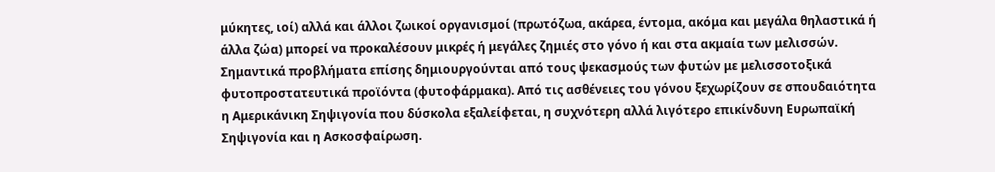μύκητες, ιοί) αλλά και άλλοι ζωικοί οργανισμοί (πρωτόζωα, ακάρεα, έντομα, ακόμα και μεγάλα θηλαστικά ή άλλα ζώα) μπορεί να προκαλέσουν μικρές ή μεγάλες ζημιές στο γόνο ή και στα ακμαία των μελισσών. Σημαντικά προβλήματα επίσης δημιουργούνται από τους ψεκασμούς των φυτών με μελισσοτοξικά φυτοπροστατευτικά προϊόντα (φυτοφάρμακα). Από τις ασθένειες του γόνου ξεχωρίζουν σε σπουδαιότητα η Αμερικάνικη Σηψιγονία που δύσκολα εξαλείφεται, η συχνότερη αλλά λιγότερο επικίνδυνη Ευρωπαϊκή Σηψιγονία και η Ασκοσφαίρωση.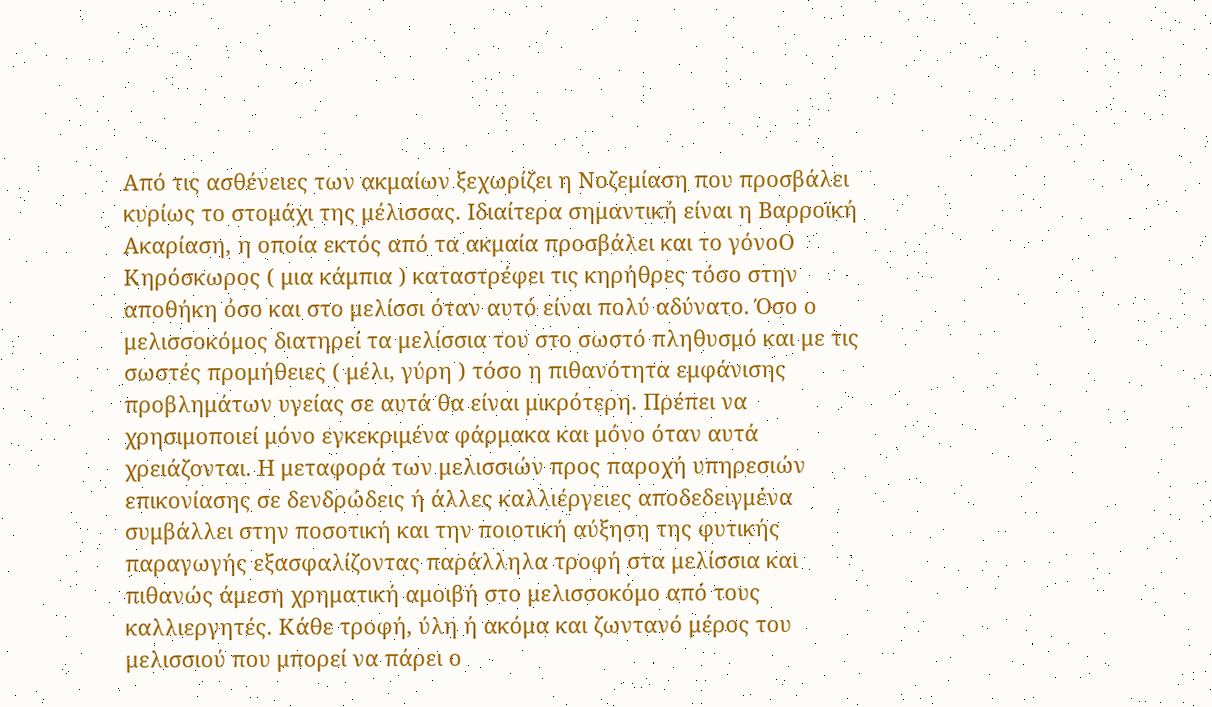Από τις ασθένειες των ακμαίων ξεχωρίζει η Νοζεμίαση που προσβάλει κυρίως το στομάχι της μέλισσας. Ιδιαίτερα σημαντική είναι η Βαρροϊκή Ακαρίαση, η οποία εκτός από τα ακμαία προσβάλει και το γόνοΟ Κηρόσκωρος ( μια κάμπια ) καταστρέφει τις κηρήθρες τόσο στην αποθήκη όσο και στο μελίσσι όταν αυτό είναι πολύ αδύνατο. Όσο ο μελισσοκόμος διατηρεί τα μελίσσια του στο σωστό πληθυσμό και με τις σωστές προμήθειες ( μέλι, γύρη ) τόσο η πιθανότητα εμφάνισης προβλημάτων υγείας σε αυτά θα είναι μικρότερη. Πρέπει να χρησιμοποιεί μόνο εγκεκριμένα φάρμακα και μόνο όταν αυτά χρειάζονται. Η μεταφορά των μελισσιών προς παροχή υπηρεσιών επικονίασης σε δενδρώδεις ή άλλες καλλιέργειες αποδεδειγμένα συμβάλλει στην ποσοτική και την ποιοτική αύξηση της φυτικής παραγωγής εξασφαλίζοντας παράλληλα τροφή στα μελίσσια και πιθανώς άμεση χρηματική αμοιβή στο μελισσοκόμο από τους καλλιεργητές. Κάθε τροφή, ύλη ή ακόμα και ζωντανό μέρος του μελισσιού που μπορεί να πάρει ο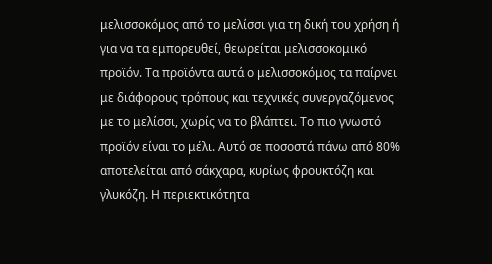μελισσοκόμος από το μελίσσι για τη δική του χρήση ή για να τα εμπορευθεί, θεωρείται μελισσοκομικό προϊόν. Τα προϊόντα αυτά ο μελισσοκόμος τα παίρνει με διάφορους τρόπους και τεχνικές συνεργαζόμενος με το μελίσσι, χωρίς να το βλάπτει. Το πιο γνωστό προϊόν είναι το μέλι. Αυτό σε ποσοστά πάνω από 80% αποτελείται από σάκχαρα, κυρίως φρουκτόζη και γλυκόζη. Η περιεκτικότητα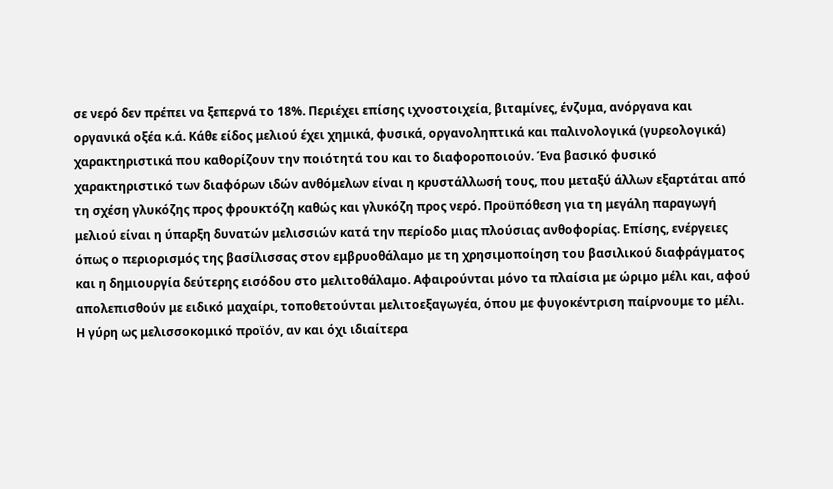σε νερό δεν πρέπει να ξεπερνά το 18%. Περιέχει επίσης ιχνοστοιχεία, βιταμίνες, ένζυμα, ανόργανα και οργανικά οξέα κ.ά. Κάθε είδος μελιού έχει χημικά, φυσικά, οργανοληπτικά και παλινολογικά (γυρεολογικά) χαρακτηριστικά που καθορίζουν την ποιότητά του και το διαφοροποιούν. Ένα βασικό φυσικό χαρακτηριστικό των διαφόρων ιδών ανθόμελων είναι η κρυστάλλωσή τους, που μεταξύ άλλων εξαρτάται από τη σχέση γλυκόζης προς φρουκτόζη καθώς και γλυκόζη προς νερό. Προϋπόθεση για τη μεγάλη παραγωγή μελιού είναι η ύπαρξη δυνατών μελισσιών κατά την περίοδο μιας πλούσιας ανθοφορίας. Επίσης, ενέργειες όπως ο περιορισμός της βασίλισσας στον εμβρυοθάλαμο με τη χρησιμοποίηση του βασιλικού διαφράγματος και η δημιουργία δεύτερης εισόδου στο μελιτοθάλαμο. Αφαιρούνται μόνο τα πλαίσια με ώριμο μέλι και, αφού απολεπισθούν με ειδικό μαχαίρι, τοποθετούνται μελιτοεξαγωγέα, όπου με φυγοκέντριση παίρνουμε το μέλι. Η γύρη ως μελισσοκομικό προϊόν, αν και όχι ιδιαίτερα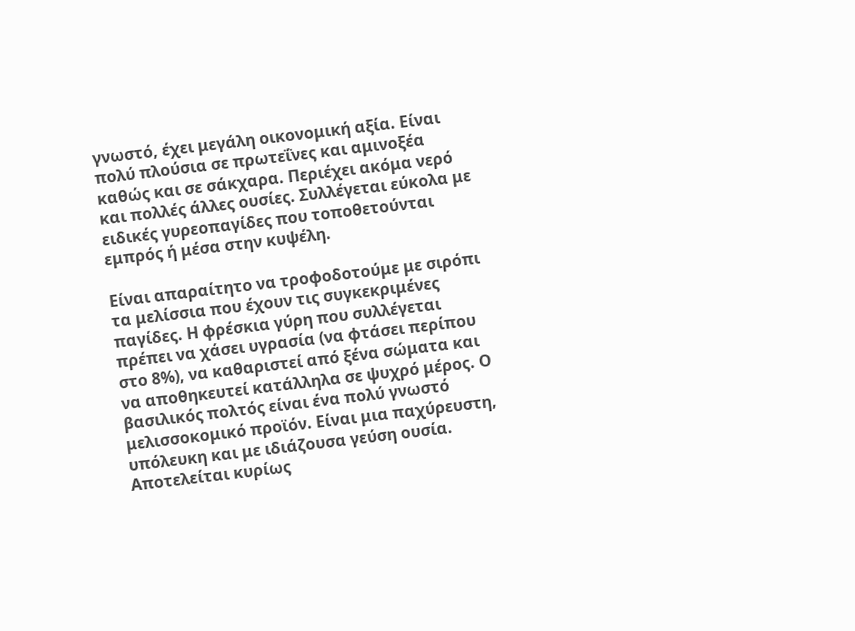γνωστό, έχει μεγάλη οικονομική αξία. Είναι πολύ πλούσια σε πρωτεΐνες και αμινοξέα καθώς και σε σάκχαρα. Περιέχει ακόμα νερό και πολλές άλλες ουσίες. Συλλέγεται εύκολα με ειδικές γυρεοπαγίδες που τοποθετούνται εμπρός ή μέσα στην κυψέλη.

Είναι απαραίτητο να τροφοδοτούμε με σιρόπι τα μελίσσια που έχουν τις συγκεκριμένες παγίδες. Η φρέσκια γύρη που συλλέγεται πρέπει να χάσει υγρασία (να φτάσει περίπου στο 8%), να καθαριστεί από ξένα σώματα και να αποθηκευτεί κατάλληλα σε ψυχρό μέρος. Ο βασιλικός πολτός είναι ένα πολύ γνωστό μελισσοκομικό προϊόν. Είναι μια παχύρευστη, υπόλευκη και με ιδιάζουσα γεύση ουσία. Αποτελείται κυρίως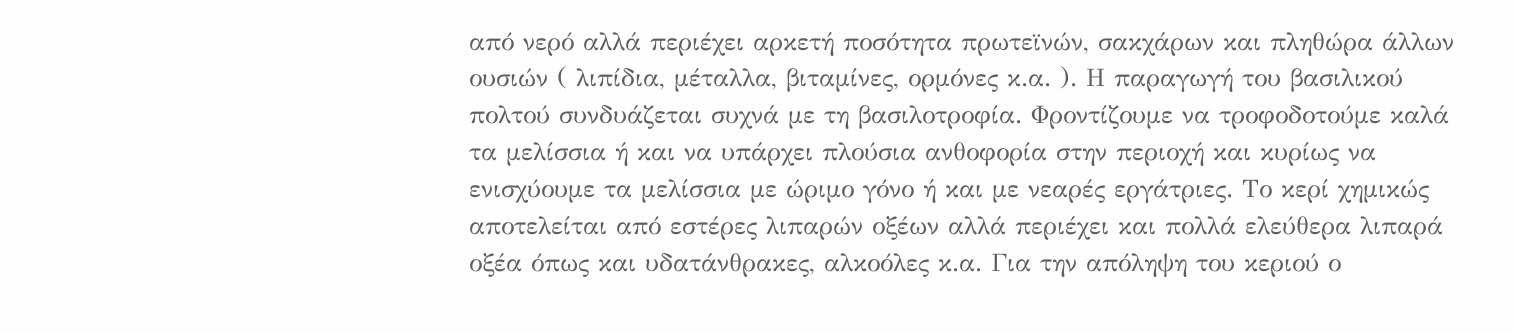από νερό αλλά περιέχει αρκετή ποσότητα πρωτεϊνών, σακχάρων και πληθώρα άλλων ουσιών ( λιπίδια, μέταλλα, βιταμίνες, ορμόνες κ.α. ). Η παραγωγή του βασιλικού πολτού συνδυάζεται συχνά με τη βασιλοτροφία. Φροντίζουμε να τροφοδοτούμε καλά τα μελίσσια ή και να υπάρχει πλούσια ανθοφορία στην περιοχή και κυρίως να ενισχύουμε τα μελίσσια με ώριμο γόνο ή και με νεαρές εργάτριες. Το κερί χημικώς αποτελείται από εστέρες λιπαρών οξέων αλλά περιέχει και πολλά ελεύθερα λιπαρά οξέα όπως και υδατάνθρακες, αλκοόλες κ.α. Για την απόληψη του κεριού ο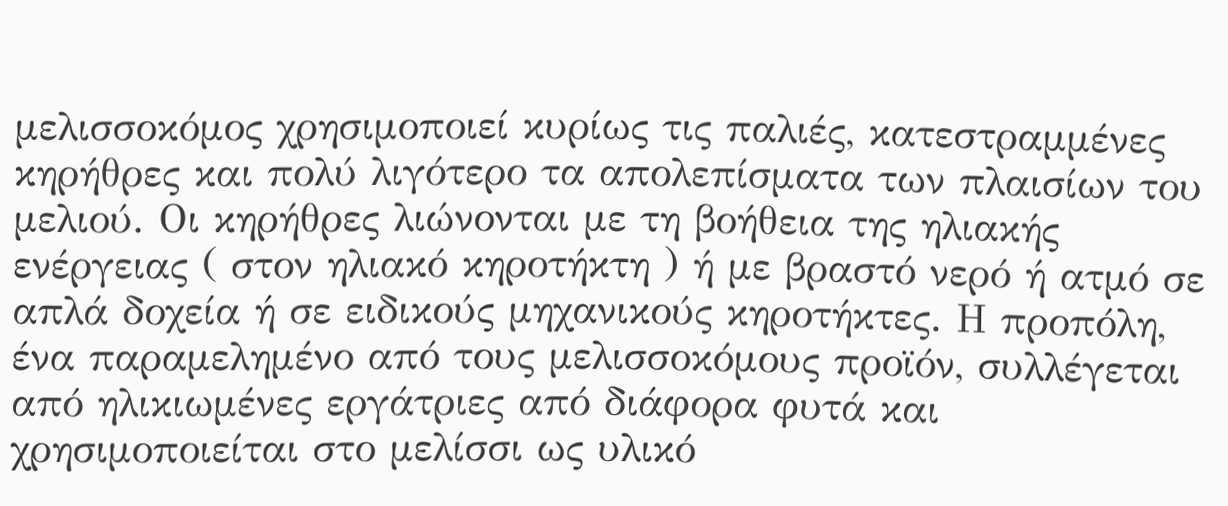μελισσοκόμος χρησιμοποιεί κυρίως τις παλιές, κατεστραμμένες κηρήθρες και πολύ λιγότερο τα απολεπίσματα των πλαισίων του μελιού. Οι κηρήθρες λιώνονται με τη βοήθεια της ηλιακής ενέργειας ( στον ηλιακό κηροτήκτη ) ή με βραστό νερό ή ατμό σε απλά δοχεία ή σε ειδικούς μηχανικούς κηροτήκτες. Η προπόλη, ένα παραμελημένο από τους μελισσοκόμους προϊόν, συλλέγεται από ηλικιωμένες εργάτριες από διάφορα φυτά και χρησιμοποιείται στο μελίσσι ως υλικό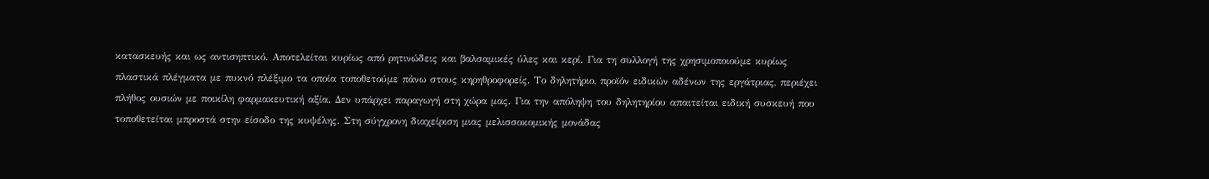κατασκευής και ως αντισηπτικό. Αποτελείται κυρίως από ρητινώδεις και βαλσαμικές ύλες και κερί. Για τη συλλογή της χρησιμοποιούμε κυρίως πλαστικά πλέγματα με πυκνό πλέξιμο τα οποία τοποθετούμε πάνω στους κηρηθροφορείς. Το δηλητήριο, προϊόν ειδικών αδένων της εργάτριας, περιέχει πλήθος ουσιών με ποικίλη φαρμακευτική αξία. Δεν υπάρχει παραγωγή στη χώρα μας. Για την απόληψη του δηλητηρίου απαιτείται ειδική συσκευή που τοποθετείται μπροστά στην είσοδο της κυψέλης. Στη σύγχρονη διαχείριση μιας μελισσοκομικής μονάδας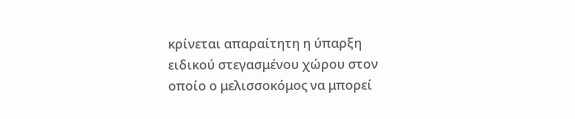κρίνεται απαραίτητη η ύπαρξη ειδικού στεγασμένου χώρου στον οποίο ο μελισσοκόμος να μπορεί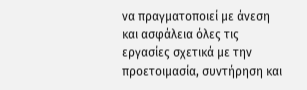να πραγματοποιεί με άνεση και ασφάλεια όλες τις εργασίες σχετικά με την προετοιμασία, συντήρηση και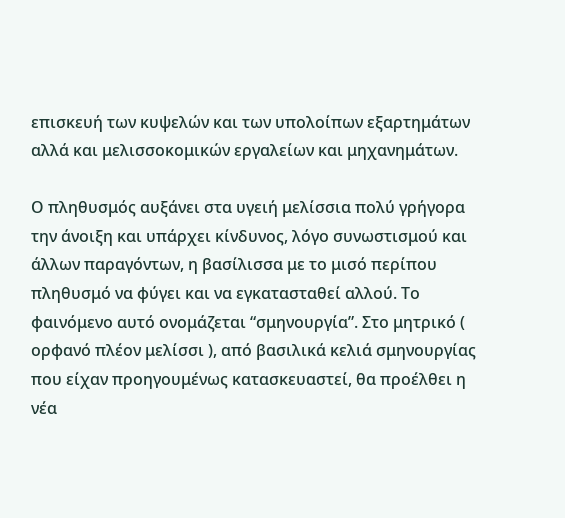επισκευή των κυψελών και των υπολοίπων εξαρτημάτων αλλά και μελισσοκομικών εργαλείων και μηχανημάτων.

Ο πληθυσμός αυξάνει στα υγειή μελίσσια πολύ γρήγορα την άνοιξη και υπάρχει κίνδυνος, λόγο συνωστισμού και άλλων παραγόντων, η βασίλισσα με το μισό περίπου πληθυσμό να φύγει και να εγκατασταθεί αλλού. Το φαινόμενο αυτό ονομάζεται “σμηνουργία”. Στο μητρικό ( ορφανό πλέον μελίσσι ), από βασιλικά κελιά σμηνουργίας που είχαν προηγουμένως κατασκευαστεί, θα προέλθει η νέα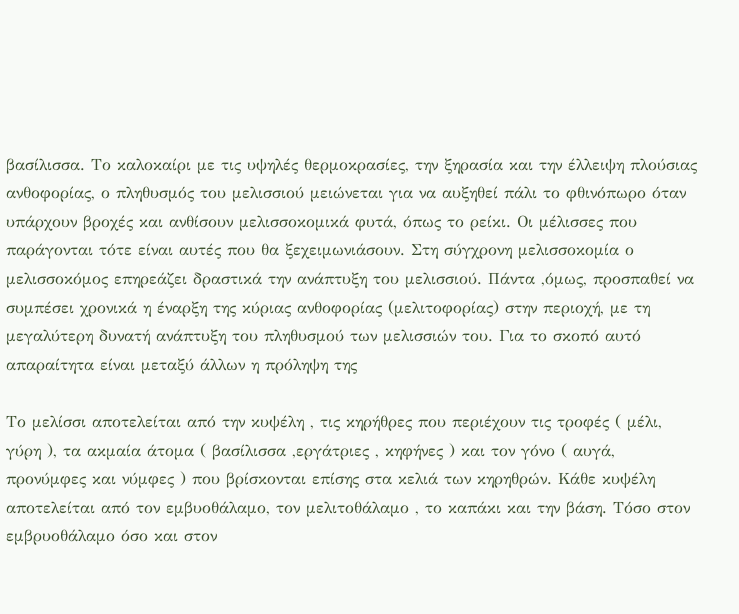βασίλισσα. Το καλοκαίρι με τις υψηλές θερμοκρασίες, την ξηρασία και την έλλειψη πλούσιας ανθοφορίας, ο πληθυσμός του μελισσιού μειώνεται για να αυξηθεί πάλι το φθινόπωρο όταν υπάρχουν βροχές και ανθίσουν μελισσοκομικά φυτά, όπως το ρείκι. Οι μέλισσες που παράγονται τότε είναι αυτές που θα ξεχειμωνιάσουν. Στη σύγχρονη μελισσοκομία ο μελισσοκόμος επηρεάζει δραστικά την ανάπτυξη του μελισσιού. Πάντα ,όμως, προσπαθεί να συμπέσει χρονικά η έναρξη της κύριας ανθοφορίας (μελιτοφορίας) στην περιοχή, με τη μεγαλύτερη δυνατή ανάπτυξη του πληθυσμού των μελισσιών του. Για το σκοπό αυτό απαραίτητα είναι μεταξύ άλλων η πρόληψη της

Το μελίσσι αποτελείται από την κυψέλη , τις κηρήθρες που περιέχουν τις τροφές ( μέλι, γύρη ), τα ακμαία άτομα ( βασίλισσα ,εργάτριες , κηφήνες ) και τον γόνο ( αυγά, προνύμφες και νύμφες ) που βρίσκονται επίσης στα κελιά των κηρηθρών. Κάθε κυψέλη αποτελείται από τον εμβυοθάλαμο, τον μελιτοθάλαμο , το καπάκι και την βάση. Τόσο στον εμβρυοθάλαμο όσο και στον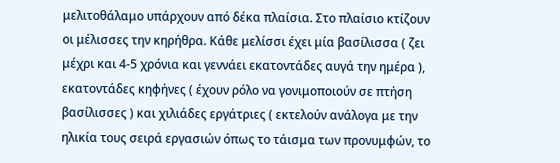μελιτοθάλαμο υπάρχουν από δέκα πλαίσια. Στο πλαίσιο κτίζουν οι μέλισσες την κηρήθρα. Κάθε μελίσσι έχει μία βασίλισσα ( ζει μέχρι και 4-5 χρόνια και γεννάει εκατοντάδες αυγά την ημέρα ), εκατοντάδες κηφήνες ( έχουν ρόλο να γονιμοποιούν σε πτήση βασίλισσες ) και χιλιάδες εργάτριες ( εκτελούν ανάλογα με την ηλικία τους σειρά εργασιών όπως το τάισμα των προνυμφών, το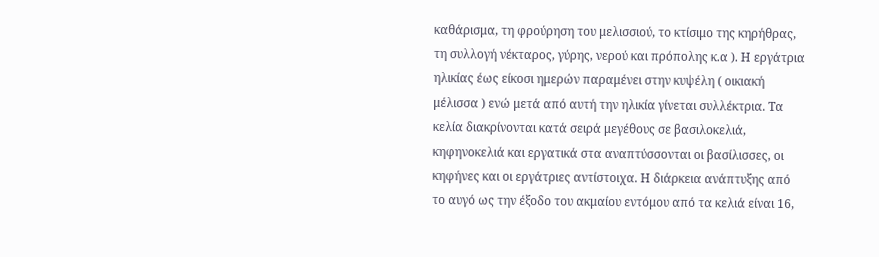καθάρισμα, τη φρούρηση του μελισσιού, το κτίσιμο της κηρήθρας, τη συλλογή νέκταρος, γύρης, νερού και πρόπολης κ.α ). Η εργάτρια ηλικίας έως είκοσι ημερών παραμένει στην κυψέλη ( οικιακή μέλισσα ) ενώ μετά από αυτή την ηλικία γίνεται συλλέκτρια. Τα κελία διακρίνονται κατά σειρά μεγέθους σε βασιλοκελιά, κηφηνοκελιά και εργατικά στα αναπτύσσονται οι βασίλισσες, οι κηφήνες και οι εργάτριες αντίστοιχα. Η διάρκεια ανάπτυξης από το αυγό ως την έξοδο του ακμαίου εντόμου από τα κελιά είναι 16,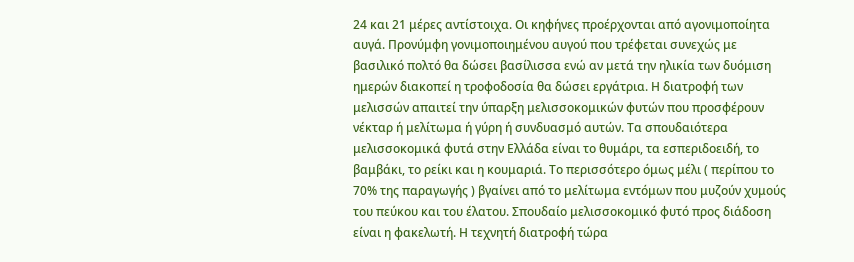24 και 21 μέρες αντίστοιχα. Οι κηφήνες προέρχονται από αγονιμοποίητα αυγά. Προνύμφη γονιμοποιημένου αυγού που τρέφεται συνεχώς με βασιλικό πολτό θα δώσει βασίλισσα ενώ αν μετά την ηλικία των δυόμιση ημερών διακοπεί η τροφοδοσία θα δώσει εργάτρια. Η διατροφή των μελισσών απαιτεί την ύπαρξη μελισσοκομικών φυτών που προσφέρουν νέκταρ ή μελίτωμα ή γύρη ή συνδυασμό αυτών. Τα σπουδαιότερα μελισσοκομικά φυτά στην Ελλάδα είναι το θυμάρι, τα εσπεριδοειδή, το βαμβάκι, το ρείκι και η κουμαριά. Το περισσότερο όμως μέλι ( περίπου το 70% της παραγωγής ) βγαίνει από το μελίτωμα εντόμων που μυζούν χυμούς του πεύκου και του έλατου. Σπουδαίο μελισσοκομικό φυτό προς διάδοση είναι η φακελωτή. Η τεχνητή διατροφή τώρα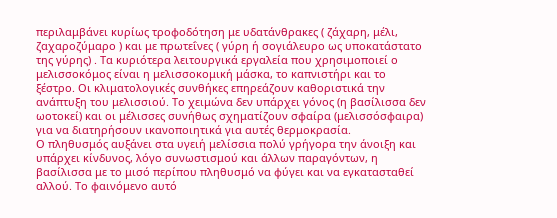περιλαμβάνει κυρίως τροφοδότηση με υδατάνθρακες ( ζάχαρη, μέλι, ζαχαροζύμαρο ) και με πρωτεΐνες ( γύρη ή σογιάλευρο ως υποκατάστατο της γύρης) . Τα κυριότερα λειτουργικά εργαλεία που χρησιμοποιεί ο μελισσοκόμος είναι η μελισσοκομική μάσκα, το καπνιστήρι και το ξέστρο. Οι κλιματολογικές συνθήκες επηρεάζουν καθοριστικά την ανάπτυξη του μελισσιού. Το χειμώνα δεν υπάρχει γόνος (η βασίλισσα δεν ωοτοκεί) και οι μέλισσες συνήθως σχηματίζουν σφαίρα (μελισσόσφαιρα) για να διατηρήσουν ικανοποιητικά για αυτές θερμοκρασία.
Ο πληθυσμός αυξάνει στα υγειή μελίσσια πολύ γρήγορα την άνοιξη και υπάρχει κίνδυνος, λόγο συνωστισμού και άλλων παραγόντων, η βασίλισσα με το μισό περίπου πληθυσμό να φύγει και να εγκατασταθεί αλλού. Το φαινόμενο αυτό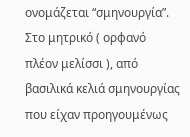ονομάζεται “σμηνουργία”. Στο μητρικό ( ορφανό πλέον μελίσσι ), από βασιλικά κελιά σμηνουργίας που είχαν προηγουμένως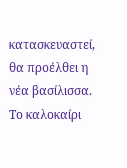κατασκευαστεί, θα προέλθει η νέα βασίλισσα. Το καλοκαίρι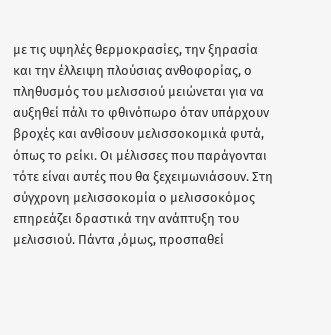με τις υψηλές θερμοκρασίες, την ξηρασία και την έλλειψη πλούσιας ανθοφορίας, ο πληθυσμός του μελισσιού μειώνεται για να αυξηθεί πάλι το φθινόπωρο όταν υπάρχουν βροχές και ανθίσουν μελισσοκομικά φυτά, όπως το ρείκι. Οι μέλισσες που παράγονται τότε είναι αυτές που θα ξεχειμωνιάσουν. Στη σύγχρονη μελισσοκομία ο μελισσοκόμος επηρεάζει δραστικά την ανάπτυξη του μελισσιού. Πάντα ,όμως, προσπαθεί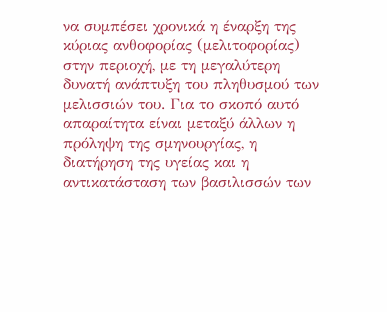να συμπέσει χρονικά η έναρξη της κύριας ανθοφορίας (μελιτοφορίας) στην περιοχή, με τη μεγαλύτερη δυνατή ανάπτυξη του πληθυσμού των μελισσιών του. Για το σκοπό αυτό απαραίτητα είναι μεταξύ άλλων η πρόληψη της σμηνουργίας, η διατήρηση της υγείας και η αντικατάσταση των βασιλισσών των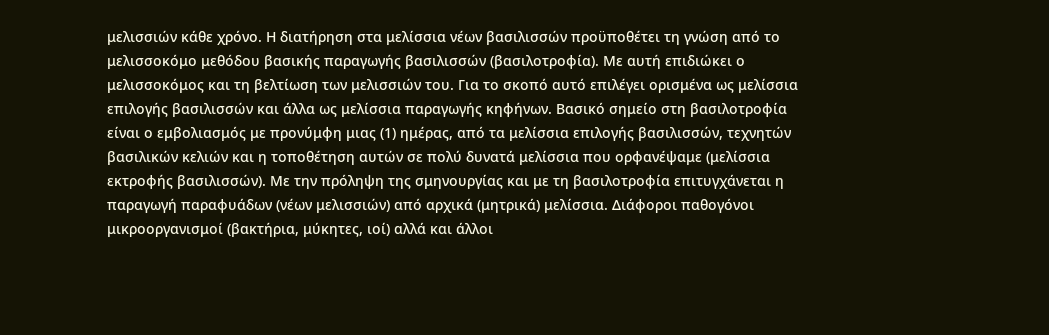μελισσιών κάθε χρόνο. Η διατήρηση στα μελίσσια νέων βασιλισσών προϋποθέτει τη γνώση από το μελισσοκόμο μεθόδου βασικής παραγωγής βασιλισσών (βασιλοτροφία). Με αυτή επιδιώκει ο μελισσοκόμος και τη βελτίωση των μελισσιών του. Για το σκοπό αυτό επιλέγει ορισμένα ως μελίσσια επιλογής βασιλισσών και άλλα ως μελίσσια παραγωγής κηφήνων. Βασικό σημείο στη βασιλοτροφία είναι ο εμβολιασμός με προνύμφη μιας (1) ημέρας, από τα μελίσσια επιλογής βασιλισσών, τεχνητών βασιλικών κελιών και η τοποθέτηση αυτών σε πολύ δυνατά μελίσσια που ορφανέψαμε (μελίσσια εκτροφής βασιλισσών). Με την πρόληψη της σμηνουργίας και με τη βασιλοτροφία επιτυγχάνεται η παραγωγή παραφυάδων (νέων μελισσιών) από αρχικά (μητρικά) μελίσσια. Διάφοροι παθογόνοι μικροοργανισμοί (βακτήρια, μύκητες, ιοί) αλλά και άλλοι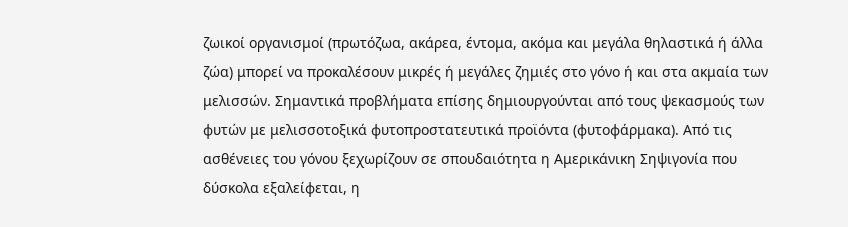ζωικοί οργανισμοί (πρωτόζωα, ακάρεα, έντομα, ακόμα και μεγάλα θηλαστικά ή άλλα ζώα) μπορεί να προκαλέσουν μικρές ή μεγάλες ζημιές στο γόνο ή και στα ακμαία των μελισσών. Σημαντικά προβλήματα επίσης δημιουργούνται από τους ψεκασμούς των φυτών με μελισσοτοξικά φυτοπροστατευτικά προϊόντα (φυτοφάρμακα). Από τις ασθένειες του γόνου ξεχωρίζουν σε σπουδαιότητα η Αμερικάνικη Σηψιγονία που δύσκολα εξαλείφεται, η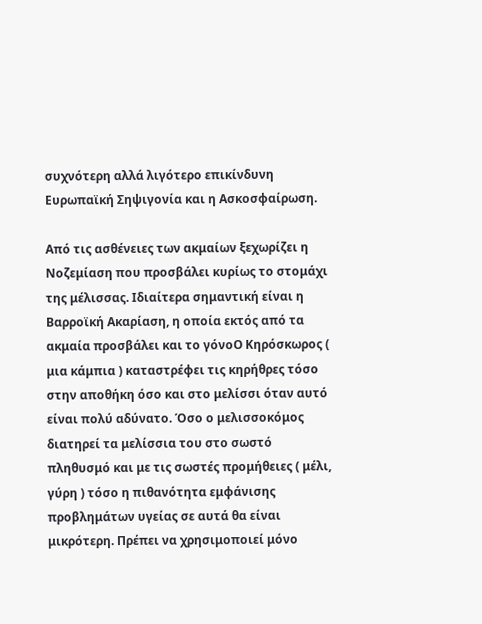συχνότερη αλλά λιγότερο επικίνδυνη Ευρωπαϊκή Σηψιγονία και η Ασκοσφαίρωση.

Από τις ασθένειες των ακμαίων ξεχωρίζει η Νοζεμίαση που προσβάλει κυρίως το στομάχι της μέλισσας. Ιδιαίτερα σημαντική είναι η Βαρροϊκή Ακαρίαση, η οποία εκτός από τα ακμαία προσβάλει και το γόνοΟ Κηρόσκωρος ( μια κάμπια ) καταστρέφει τις κηρήθρες τόσο στην αποθήκη όσο και στο μελίσσι όταν αυτό είναι πολύ αδύνατο. Όσο ο μελισσοκόμος διατηρεί τα μελίσσια του στο σωστό πληθυσμό και με τις σωστές προμήθειες ( μέλι, γύρη ) τόσο η πιθανότητα εμφάνισης προβλημάτων υγείας σε αυτά θα είναι μικρότερη. Πρέπει να χρησιμοποιεί μόνο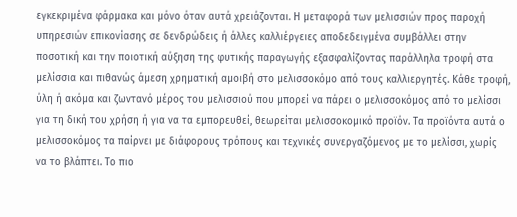εγκεκριμένα φάρμακα και μόνο όταν αυτά χρειάζονται. Η μεταφορά των μελισσιών προς παροχή υπηρεσιών επικονίασης σε δενδρώδεις ή άλλες καλλιέργειες αποδεδειγμένα συμβάλλει στην ποσοτική και την ποιοτική αύξηση της φυτικής παραγωγής εξασφαλίζοντας παράλληλα τροφή στα μελίσσια και πιθανώς άμεση χρηματική αμοιβή στο μελισσοκόμο από τους καλλιεργητές. Κάθε τροφή, ύλη ή ακόμα και ζωντανό μέρος του μελισσιού που μπορεί να πάρει ο μελισσοκόμος από το μελίσσι για τη δική του χρήση ή για να τα εμπορευθεί, θεωρείται μελισσοκομικό προϊόν. Τα προϊόντα αυτά ο μελισσοκόμος τα παίρνει με διάφορους τρόπους και τεχνικές συνεργαζόμενος με το μελίσσι, χωρίς να το βλάπτει. Το πιο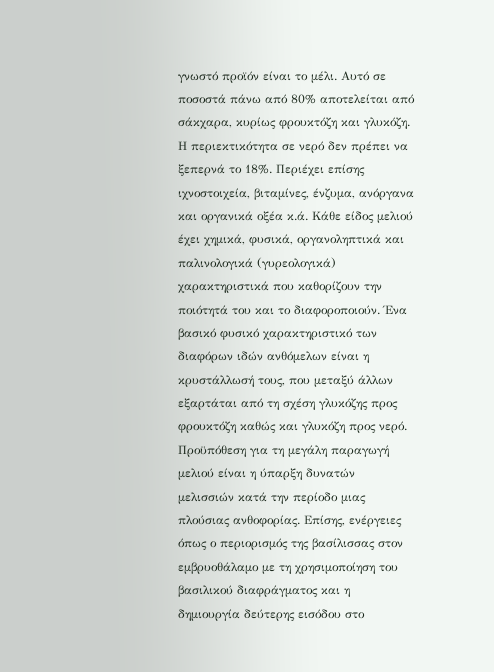γνωστό προϊόν είναι το μέλι. Αυτό σε ποσοστά πάνω από 80% αποτελείται από σάκχαρα, κυρίως φρουκτόζη και γλυκόζη. Η περιεκτικότητα σε νερό δεν πρέπει να ξεπερνά το 18%. Περιέχει επίσης ιχνοστοιχεία, βιταμίνες, ένζυμα, ανόργανα και οργανικά οξέα κ.ά. Κάθε είδος μελιού έχει χημικά, φυσικά, οργανοληπτικά και παλινολογικά (γυρεολογικά) χαρακτηριστικά που καθορίζουν την ποιότητά του και το διαφοροποιούν. Ένα βασικό φυσικό χαρακτηριστικό των διαφόρων ιδών ανθόμελων είναι η κρυστάλλωσή τους, που μεταξύ άλλων εξαρτάται από τη σχέση γλυκόζης προς φρουκτόζη καθώς και γλυκόζη προς νερό. Προϋπόθεση για τη μεγάλη παραγωγή μελιού είναι η ύπαρξη δυνατών μελισσιών κατά την περίοδο μιας πλούσιας ανθοφορίας. Επίσης, ενέργειες όπως ο περιορισμός της βασίλισσας στον εμβρυοθάλαμο με τη χρησιμοποίηση του βασιλικού διαφράγματος και η δημιουργία δεύτερης εισόδου στο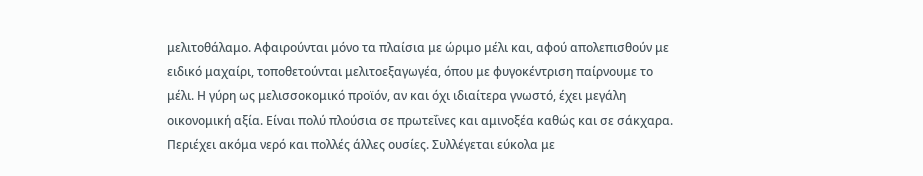μελιτοθάλαμο. Αφαιρούνται μόνο τα πλαίσια με ώριμο μέλι και, αφού απολεπισθούν με ειδικό μαχαίρι, τοποθετούνται μελιτοεξαγωγέα, όπου με φυγοκέντριση παίρνουμε το μέλι. Η γύρη ως μελισσοκομικό προϊόν, αν και όχι ιδιαίτερα γνωστό, έχει μεγάλη οικονομική αξία. Είναι πολύ πλούσια σε πρωτεΐνες και αμινοξέα καθώς και σε σάκχαρα. Περιέχει ακόμα νερό και πολλές άλλες ουσίες. Συλλέγεται εύκολα με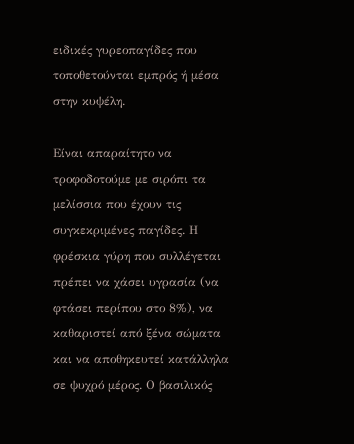ειδικές γυρεοπαγίδες που τοποθετούνται εμπρός ή μέσα στην κυψέλη.

Είναι απαραίτητο να τροφοδοτούμε με σιρόπι τα μελίσσια που έχουν τις συγκεκριμένες παγίδες. Η φρέσκια γύρη που συλλέγεται πρέπει να χάσει υγρασία (να φτάσει περίπου στο 8%), να καθαριστεί από ξένα σώματα και να αποθηκευτεί κατάλληλα σε ψυχρό μέρος. Ο βασιλικός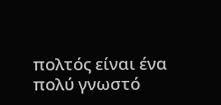πολτός είναι ένα πολύ γνωστό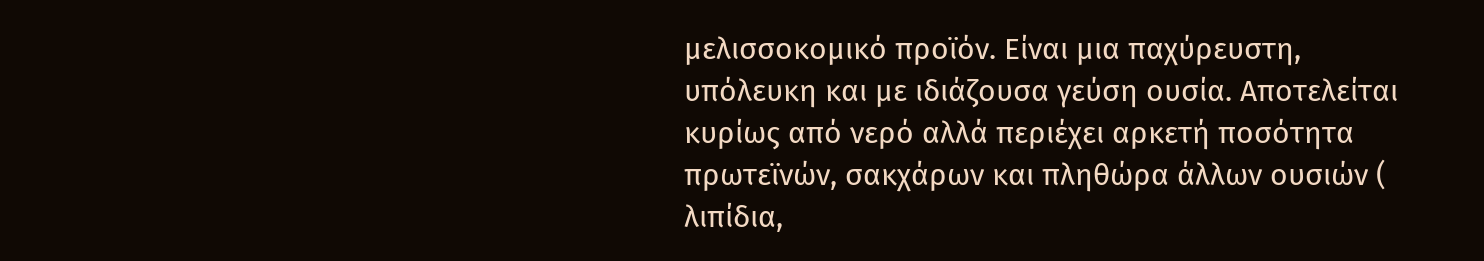μελισσοκομικό προϊόν. Είναι μια παχύρευστη, υπόλευκη και με ιδιάζουσα γεύση ουσία. Αποτελείται κυρίως από νερό αλλά περιέχει αρκετή ποσότητα πρωτεϊνών, σακχάρων και πληθώρα άλλων ουσιών ( λιπίδια,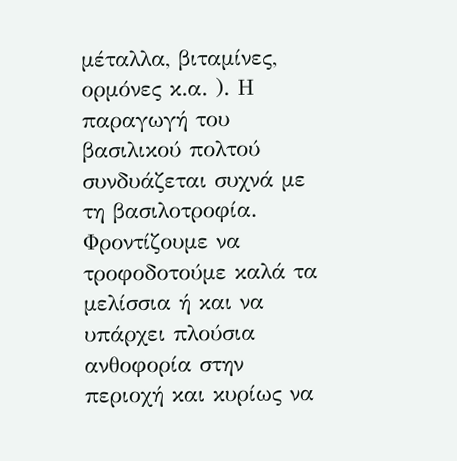μέταλλα, βιταμίνες, ορμόνες κ.α. ). Η παραγωγή του βασιλικού πολτού συνδυάζεται συχνά με τη βασιλοτροφία. Φροντίζουμε να τροφοδοτούμε καλά τα μελίσσια ή και να υπάρχει πλούσια ανθοφορία στην περιοχή και κυρίως να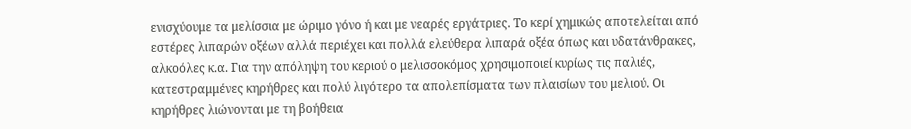ενισχύουμε τα μελίσσια με ώριμο γόνο ή και με νεαρές εργάτριες. Το κερί χημικώς αποτελείται από εστέρες λιπαρών οξέων αλλά περιέχει και πολλά ελεύθερα λιπαρά οξέα όπως και υδατάνθρακες, αλκοόλες κ.α. Για την απόληψη του κεριού ο μελισσοκόμος χρησιμοποιεί κυρίως τις παλιές, κατεστραμμένες κηρήθρες και πολύ λιγότερο τα απολεπίσματα των πλαισίων του μελιού. Οι κηρήθρες λιώνονται με τη βοήθεια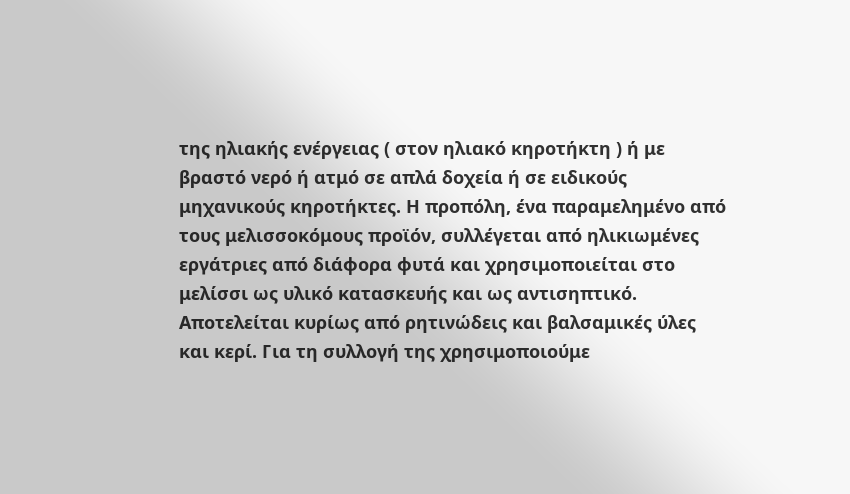της ηλιακής ενέργειας ( στον ηλιακό κηροτήκτη ) ή με βραστό νερό ή ατμό σε απλά δοχεία ή σε ειδικούς μηχανικούς κηροτήκτες. Η προπόλη, ένα παραμελημένο από τους μελισσοκόμους προϊόν, συλλέγεται από ηλικιωμένες εργάτριες από διάφορα φυτά και χρησιμοποιείται στο μελίσσι ως υλικό κατασκευής και ως αντισηπτικό. Αποτελείται κυρίως από ρητινώδεις και βαλσαμικές ύλες και κερί. Για τη συλλογή της χρησιμοποιούμε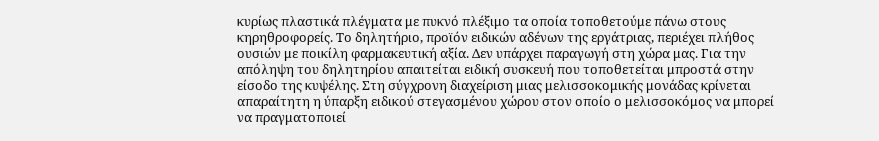κυρίως πλαστικά πλέγματα με πυκνό πλέξιμο τα οποία τοποθετούμε πάνω στους κηρηθροφορείς. Το δηλητήριο, προϊόν ειδικών αδένων της εργάτριας, περιέχει πλήθος ουσιών με ποικίλη φαρμακευτική αξία. Δεν υπάρχει παραγωγή στη χώρα μας. Για την απόληψη του δηλητηρίου απαιτείται ειδική συσκευή που τοποθετείται μπροστά στην είσοδο της κυψέλης. Στη σύγχρονη διαχείριση μιας μελισσοκομικής μονάδας κρίνεται απαραίτητη η ύπαρξη ειδικού στεγασμένου χώρου στον οποίο ο μελισσοκόμος να μπορεί να πραγματοποιεί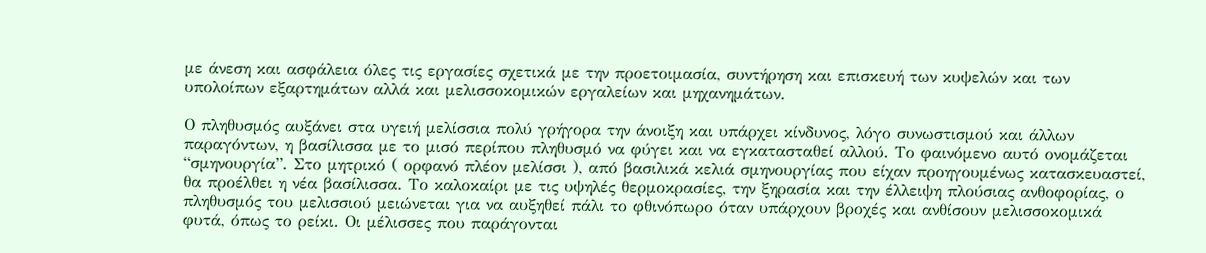με άνεση και ασφάλεια όλες τις εργασίες σχετικά με την προετοιμασία, συντήρηση και επισκευή των κυψελών και των υπολοίπων εξαρτημάτων αλλά και μελισσοκομικών εργαλείων και μηχανημάτων.

Ο πληθυσμός αυξάνει στα υγειή μελίσσια πολύ γρήγορα την άνοιξη και υπάρχει κίνδυνος, λόγο συνωστισμού και άλλων παραγόντων, η βασίλισσα με το μισό περίπου πληθυσμό να φύγει και να εγκατασταθεί αλλού. Το φαινόμενο αυτό ονομάζεται “σμηνουργία”. Στο μητρικό ( ορφανό πλέον μελίσσι ), από βασιλικά κελιά σμηνουργίας που είχαν προηγουμένως κατασκευαστεί, θα προέλθει η νέα βασίλισσα. Το καλοκαίρι με τις υψηλές θερμοκρασίες, την ξηρασία και την έλλειψη πλούσιας ανθοφορίας, ο πληθυσμός του μελισσιού μειώνεται για να αυξηθεί πάλι το φθινόπωρο όταν υπάρχουν βροχές και ανθίσουν μελισσοκομικά φυτά, όπως το ρείκι. Οι μέλισσες που παράγονται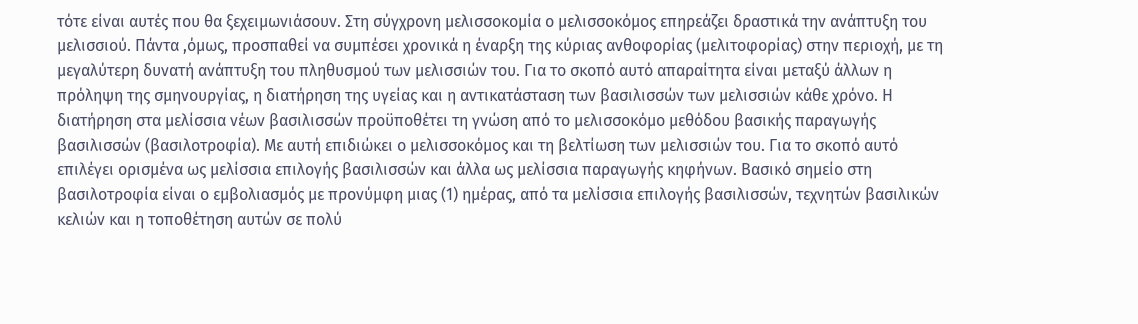τότε είναι αυτές που θα ξεχειμωνιάσουν. Στη σύγχρονη μελισσοκομία ο μελισσοκόμος επηρεάζει δραστικά την ανάπτυξη του μελισσιού. Πάντα ,όμως, προσπαθεί να συμπέσει χρονικά η έναρξη της κύριας ανθοφορίας (μελιτοφορίας) στην περιοχή, με τη μεγαλύτερη δυνατή ανάπτυξη του πληθυσμού των μελισσιών του. Για το σκοπό αυτό απαραίτητα είναι μεταξύ άλλων η πρόληψη της σμηνουργίας, η διατήρηση της υγείας και η αντικατάσταση των βασιλισσών των μελισσιών κάθε χρόνο. Η διατήρηση στα μελίσσια νέων βασιλισσών προϋποθέτει τη γνώση από το μελισσοκόμο μεθόδου βασικής παραγωγής βασιλισσών (βασιλοτροφία). Με αυτή επιδιώκει ο μελισσοκόμος και τη βελτίωση των μελισσιών του. Για το σκοπό αυτό επιλέγει ορισμένα ως μελίσσια επιλογής βασιλισσών και άλλα ως μελίσσια παραγωγής κηφήνων. Βασικό σημείο στη βασιλοτροφία είναι ο εμβολιασμός με προνύμφη μιας (1) ημέρας, από τα μελίσσια επιλογής βασιλισσών, τεχνητών βασιλικών κελιών και η τοποθέτηση αυτών σε πολύ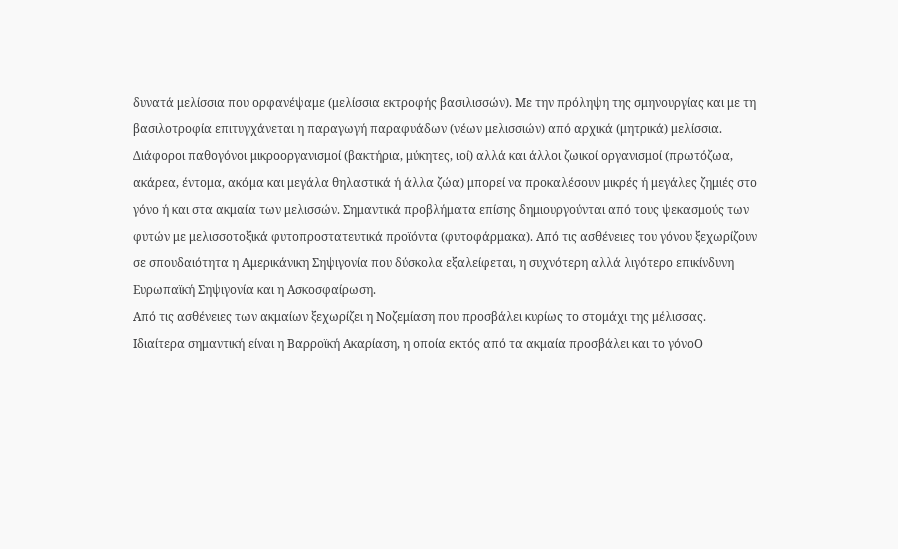δυνατά μελίσσια που ορφανέψαμε (μελίσσια εκτροφής βασιλισσών). Με την πρόληψη της σμηνουργίας και με τη βασιλοτροφία επιτυγχάνεται η παραγωγή παραφυάδων (νέων μελισσιών) από αρχικά (μητρικά) μελίσσια. Διάφοροι παθογόνοι μικροοργανισμοί (βακτήρια, μύκητες, ιοί) αλλά και άλλοι ζωικοί οργανισμοί (πρωτόζωα, ακάρεα, έντομα, ακόμα και μεγάλα θηλαστικά ή άλλα ζώα) μπορεί να προκαλέσουν μικρές ή μεγάλες ζημιές στο γόνο ή και στα ακμαία των μελισσών. Σημαντικά προβλήματα επίσης δημιουργούνται από τους ψεκασμούς των φυτών με μελισσοτοξικά φυτοπροστατευτικά προϊόντα (φυτοφάρμακα). Από τις ασθένειες του γόνου ξεχωρίζουν σε σπουδαιότητα η Αμερικάνικη Σηψιγονία που δύσκολα εξαλείφεται, η συχνότερη αλλά λιγότερο επικίνδυνη Ευρωπαϊκή Σηψιγονία και η Ασκοσφαίρωση.
Από τις ασθένειες των ακμαίων ξεχωρίζει η Νοζεμίαση που προσβάλει κυρίως το στομάχι της μέλισσας. Ιδιαίτερα σημαντική είναι η Βαρροϊκή Ακαρίαση, η οποία εκτός από τα ακμαία προσβάλει και το γόνοΟ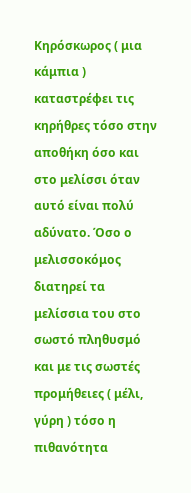Κηρόσκωρος ( μια κάμπια ) καταστρέφει τις κηρήθρες τόσο στην αποθήκη όσο και στο μελίσσι όταν αυτό είναι πολύ αδύνατο. Όσο ο μελισσοκόμος διατηρεί τα μελίσσια του στο σωστό πληθυσμό και με τις σωστές προμήθειες ( μέλι, γύρη ) τόσο η πιθανότητα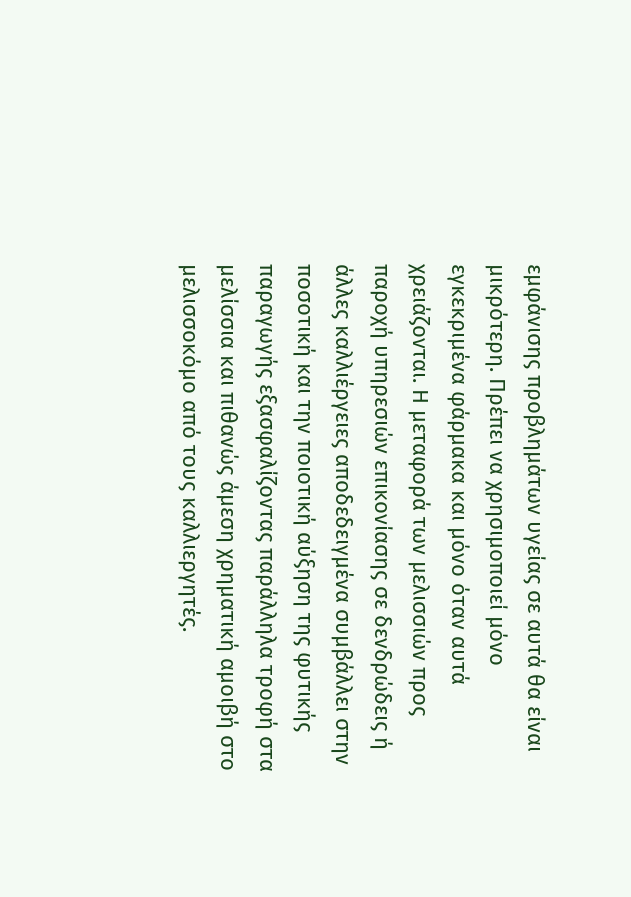εμφάνισης προβλημάτων υγείας σε αυτά θα είναι μικρότερη. Πρέπει να χρησιμοποιεί μόνο εγκεκριμένα φάρμακα και μόνο όταν αυτά χρειάζονται. Η μεταφορά των μελισσιών προς παροχή υπηρεσιών επικονίασης σε δενδρώδεις ή άλλες καλλιέργειες αποδεδειγμένα συμβάλλει στην ποσοτική και την ποιοτική αύξηση της φυτικής παραγωγής εξασφαλίζοντας παράλληλα τροφή στα μελίσσια και πιθανώς άμεση χρηματική αμοιβή στο μελισσοκόμο από τους καλλιεργητές.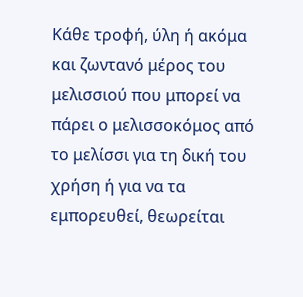Κάθε τροφή, ύλη ή ακόμα και ζωντανό μέρος του μελισσιού που μπορεί να πάρει ο μελισσοκόμος από το μελίσσι για τη δική του χρήση ή για να τα εμπορευθεί, θεωρείται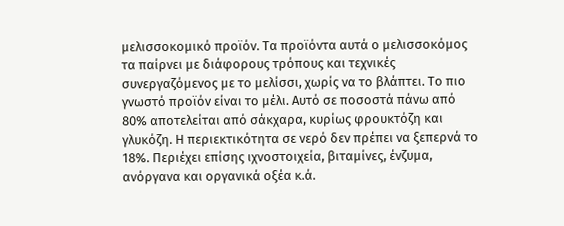μελισσοκομικό προϊόν. Τα προϊόντα αυτά ο μελισσοκόμος τα παίρνει με διάφορους τρόπους και τεχνικές συνεργαζόμενος με το μελίσσι, χωρίς να το βλάπτει. Το πιο γνωστό προϊόν είναι το μέλι. Αυτό σε ποσοστά πάνω από 80% αποτελείται από σάκχαρα, κυρίως φρουκτόζη και γλυκόζη. Η περιεκτικότητα σε νερό δεν πρέπει να ξεπερνά το 18%. Περιέχει επίσης ιχνοστοιχεία, βιταμίνες, ένζυμα, ανόργανα και οργανικά οξέα κ.ά.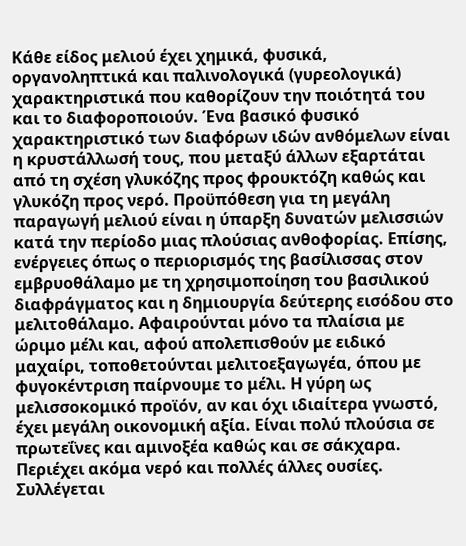Κάθε είδος μελιού έχει χημικά, φυσικά, οργανοληπτικά και παλινολογικά (γυρεολογικά) χαρακτηριστικά που καθορίζουν την ποιότητά του και το διαφοροποιούν. Ένα βασικό φυσικό χαρακτηριστικό των διαφόρων ιδών ανθόμελων είναι η κρυστάλλωσή τους, που μεταξύ άλλων εξαρτάται από τη σχέση γλυκόζης προς φρουκτόζη καθώς και γλυκόζη προς νερό. Προϋπόθεση για τη μεγάλη παραγωγή μελιού είναι η ύπαρξη δυνατών μελισσιών κατά την περίοδο μιας πλούσιας ανθοφορίας. Επίσης, ενέργειες όπως ο περιορισμός της βασίλισσας στον εμβρυοθάλαμο με τη χρησιμοποίηση του βασιλικού διαφράγματος και η δημιουργία δεύτερης εισόδου στο μελιτοθάλαμο. Αφαιρούνται μόνο τα πλαίσια με ώριμο μέλι και, αφού απολεπισθούν με ειδικό μαχαίρι, τοποθετούνται μελιτοεξαγωγέα, όπου με φυγοκέντριση παίρνουμε το μέλι. Η γύρη ως μελισσοκομικό προϊόν, αν και όχι ιδιαίτερα γνωστό, έχει μεγάλη οικονομική αξία. Είναι πολύ πλούσια σε πρωτεΐνες και αμινοξέα καθώς και σε σάκχαρα. Περιέχει ακόμα νερό και πολλές άλλες ουσίες. Συλλέγεται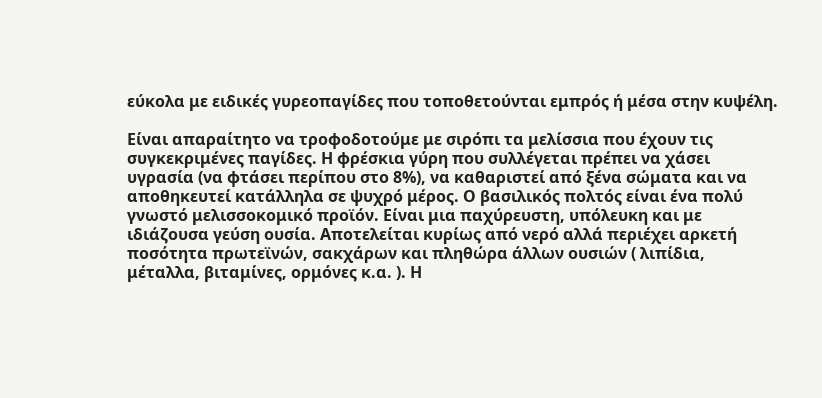εύκολα με ειδικές γυρεοπαγίδες που τοποθετούνται εμπρός ή μέσα στην κυψέλη.

Είναι απαραίτητο να τροφοδοτούμε με σιρόπι τα μελίσσια που έχουν τις συγκεκριμένες παγίδες. Η φρέσκια γύρη που συλλέγεται πρέπει να χάσει υγρασία (να φτάσει περίπου στο 8%), να καθαριστεί από ξένα σώματα και να αποθηκευτεί κατάλληλα σε ψυχρό μέρος. Ο βασιλικός πολτός είναι ένα πολύ γνωστό μελισσοκομικό προϊόν. Είναι μια παχύρευστη, υπόλευκη και με ιδιάζουσα γεύση ουσία. Αποτελείται κυρίως από νερό αλλά περιέχει αρκετή ποσότητα πρωτεϊνών, σακχάρων και πληθώρα άλλων ουσιών ( λιπίδια, μέταλλα, βιταμίνες, ορμόνες κ.α. ). Η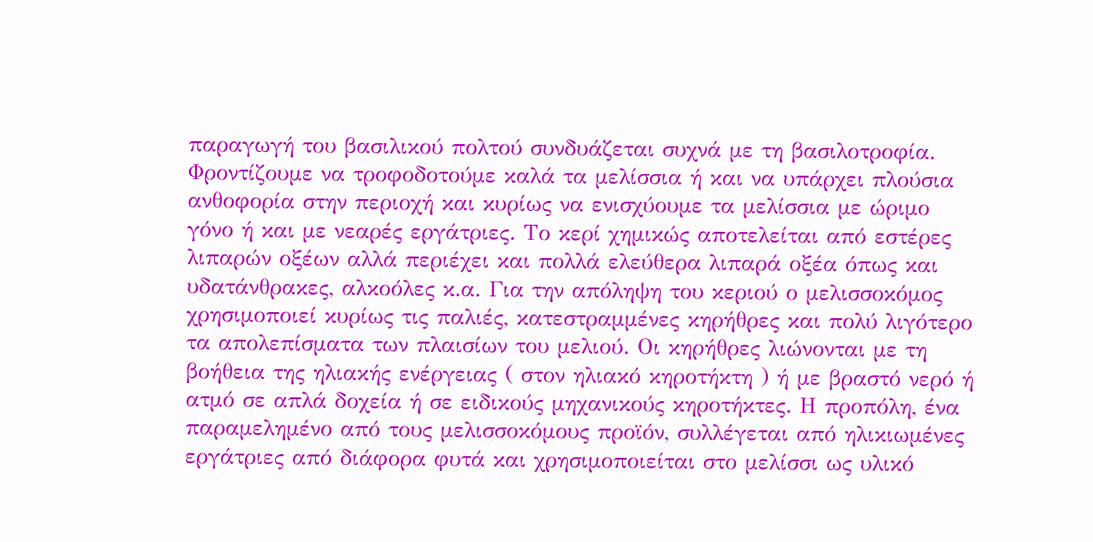παραγωγή του βασιλικού πολτού συνδυάζεται συχνά με τη βασιλοτροφία. Φροντίζουμε να τροφοδοτούμε καλά τα μελίσσια ή και να υπάρχει πλούσια ανθοφορία στην περιοχή και κυρίως να ενισχύουμε τα μελίσσια με ώριμο γόνο ή και με νεαρές εργάτριες. Το κερί χημικώς αποτελείται από εστέρες λιπαρών οξέων αλλά περιέχει και πολλά ελεύθερα λιπαρά οξέα όπως και υδατάνθρακες, αλκοόλες κ.α. Για την απόληψη του κεριού ο μελισσοκόμος χρησιμοποιεί κυρίως τις παλιές, κατεστραμμένες κηρήθρες και πολύ λιγότερο τα απολεπίσματα των πλαισίων του μελιού. Οι κηρήθρες λιώνονται με τη βοήθεια της ηλιακής ενέργειας ( στον ηλιακό κηροτήκτη ) ή με βραστό νερό ή ατμό σε απλά δοχεία ή σε ειδικούς μηχανικούς κηροτήκτες. Η προπόλη, ένα παραμελημένο από τους μελισσοκόμους προϊόν, συλλέγεται από ηλικιωμένες εργάτριες από διάφορα φυτά και χρησιμοποιείται στο μελίσσι ως υλικό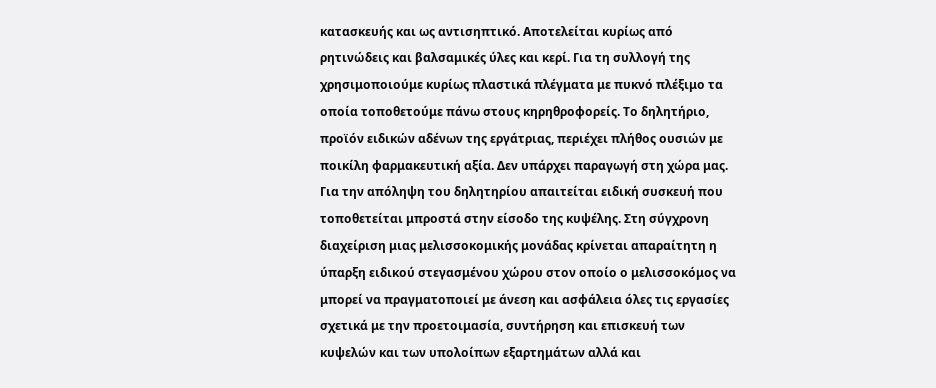κατασκευής και ως αντισηπτικό. Αποτελείται κυρίως από ρητινώδεις και βαλσαμικές ύλες και κερί. Για τη συλλογή της χρησιμοποιούμε κυρίως πλαστικά πλέγματα με πυκνό πλέξιμο τα οποία τοποθετούμε πάνω στους κηρηθροφορείς. Το δηλητήριο, προϊόν ειδικών αδένων της εργάτριας, περιέχει πλήθος ουσιών με ποικίλη φαρμακευτική αξία. Δεν υπάρχει παραγωγή στη χώρα μας. Για την απόληψη του δηλητηρίου απαιτείται ειδική συσκευή που τοποθετείται μπροστά στην είσοδο της κυψέλης. Στη σύγχρονη διαχείριση μιας μελισσοκομικής μονάδας κρίνεται απαραίτητη η ύπαρξη ειδικού στεγασμένου χώρου στον οποίο ο μελισσοκόμος να μπορεί να πραγματοποιεί με άνεση και ασφάλεια όλες τις εργασίες σχετικά με την προετοιμασία, συντήρηση και επισκευή των κυψελών και των υπολοίπων εξαρτημάτων αλλά και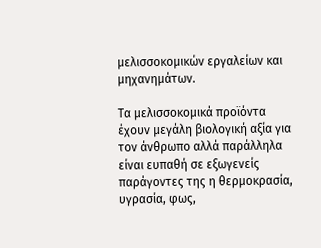μελισσοκομικών εργαλείων και μηχανημάτων.

Τα μελισσοκομικά προϊόντα έχουν μεγάλη βιολογική αξία για τον άνθρωπο αλλά παράλληλα είναι ευπαθή σε εξωγενείς παράγοντες της η θερμοκρασία, υγρασία, φως,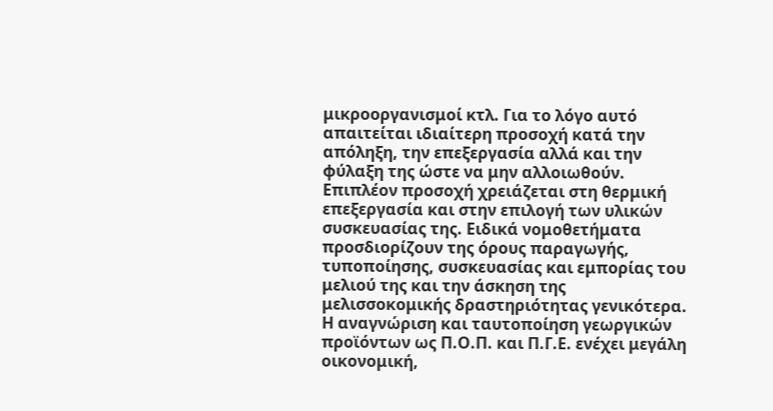μικροοργανισμοί κτλ. Για το λόγο αυτό απαιτείται ιδιαίτερη προσοχή κατά την απόληξη, την επεξεργασία αλλά και την φύλαξη της ώστε να μην αλλοιωθούν. Επιπλέον προσοχή χρειάζεται στη θερμική επεξεργασία και στην επιλογή των υλικών συσκευασίας της. Ειδικά νομοθετήματα προσδιορίζουν της όρους παραγωγής, τυποποίησης, συσκευασίας και εμπορίας του μελιού της και την άσκηση της μελισσοκομικής δραστηριότητας γενικότερα. Η αναγνώριση και ταυτοποίηση γεωργικών προϊόντων ως Π.Ο.Π. και Π.Γ.Ε. ενέχει μεγάλη οικονομική,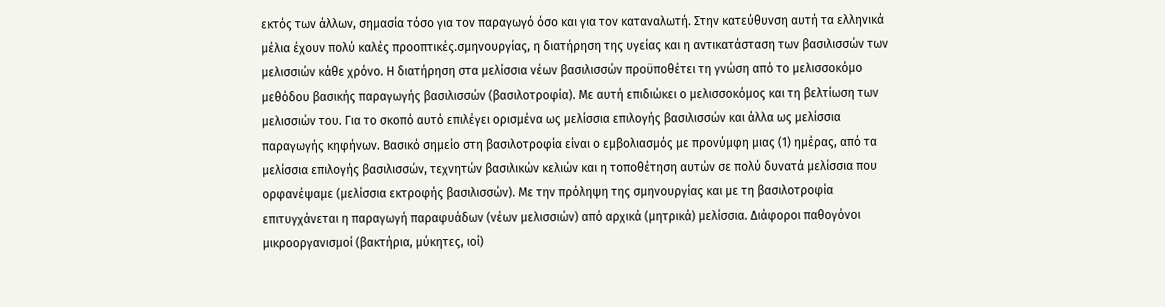εκτός των άλλων, σημασία τόσο για τον παραγωγό όσο και για τον καταναλωτή. Στην κατεύθυνση αυτή τα ελληνικά μέλια έχουν πολύ καλές προοπτικές.σμηνουργίας, η διατήρηση της υγείας και η αντικατάσταση των βασιλισσών των μελισσιών κάθε χρόνο. Η διατήρηση στα μελίσσια νέων βασιλισσών προϋποθέτει τη γνώση από το μελισσοκόμο μεθόδου βασικής παραγωγής βασιλισσών (βασιλοτροφία). Με αυτή επιδιώκει ο μελισσοκόμος και τη βελτίωση των μελισσιών του. Για το σκοπό αυτό επιλέγει ορισμένα ως μελίσσια επιλογής βασιλισσών και άλλα ως μελίσσια παραγωγής κηφήνων. Βασικό σημείο στη βασιλοτροφία είναι ο εμβολιασμός με προνύμφη μιας (1) ημέρας, από τα μελίσσια επιλογής βασιλισσών, τεχνητών βασιλικών κελιών και η τοποθέτηση αυτών σε πολύ δυνατά μελίσσια που ορφανέψαμε (μελίσσια εκτροφής βασιλισσών). Με την πρόληψη της σμηνουργίας και με τη βασιλοτροφία επιτυγχάνεται η παραγωγή παραφυάδων (νέων μελισσιών) από αρχικά (μητρικά) μελίσσια. Διάφοροι παθογόνοι μικροοργανισμοί (βακτήρια, μύκητες, ιοί)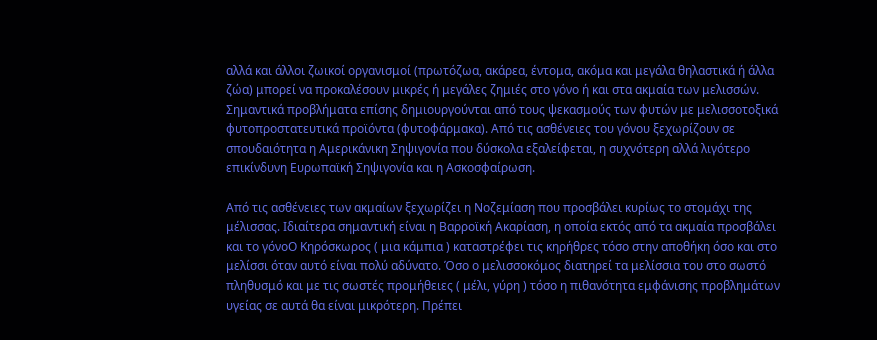αλλά και άλλοι ζωικοί οργανισμοί (πρωτόζωα, ακάρεα, έντομα, ακόμα και μεγάλα θηλαστικά ή άλλα ζώα) μπορεί να προκαλέσουν μικρές ή μεγάλες ζημιές στο γόνο ή και στα ακμαία των μελισσών. Σημαντικά προβλήματα επίσης δημιουργούνται από τους ψεκασμούς των φυτών με μελισσοτοξικά φυτοπροστατευτικά προϊόντα (φυτοφάρμακα). Από τις ασθένειες του γόνου ξεχωρίζουν σε σπουδαιότητα η Αμερικάνικη Σηψιγονία που δύσκολα εξαλείφεται, η συχνότερη αλλά λιγότερο επικίνδυνη Ευρωπαϊκή Σηψιγονία και η Ασκοσφαίρωση.

Από τις ασθένειες των ακμαίων ξεχωρίζει η Νοζεμίαση που προσβάλει κυρίως το στομάχι της μέλισσας. Ιδιαίτερα σημαντική είναι η Βαρροϊκή Ακαρίαση, η οποία εκτός από τα ακμαία προσβάλει και το γόνοΟ Κηρόσκωρος ( μια κάμπια ) καταστρέφει τις κηρήθρες τόσο στην αποθήκη όσο και στο μελίσσι όταν αυτό είναι πολύ αδύνατο. Όσο ο μελισσοκόμος διατηρεί τα μελίσσια του στο σωστό πληθυσμό και με τις σωστές προμήθειες ( μέλι, γύρη ) τόσο η πιθανότητα εμφάνισης προβλημάτων υγείας σε αυτά θα είναι μικρότερη. Πρέπει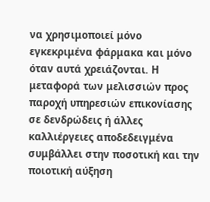να χρησιμοποιεί μόνο εγκεκριμένα φάρμακα και μόνο όταν αυτά χρειάζονται. Η μεταφορά των μελισσιών προς παροχή υπηρεσιών επικονίασης σε δενδρώδεις ή άλλες καλλιέργειες αποδεδειγμένα συμβάλλει στην ποσοτική και την ποιοτική αύξηση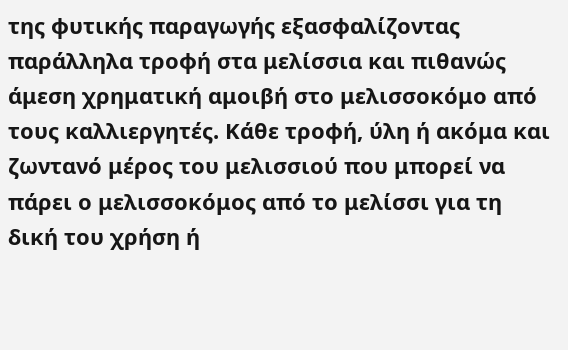της φυτικής παραγωγής εξασφαλίζοντας παράλληλα τροφή στα μελίσσια και πιθανώς άμεση χρηματική αμοιβή στο μελισσοκόμο από τους καλλιεργητές. Κάθε τροφή, ύλη ή ακόμα και ζωντανό μέρος του μελισσιού που μπορεί να πάρει ο μελισσοκόμος από το μελίσσι για τη δική του χρήση ή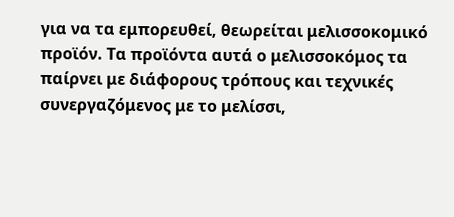για να τα εμπορευθεί, θεωρείται μελισσοκομικό προϊόν. Τα προϊόντα αυτά ο μελισσοκόμος τα παίρνει με διάφορους τρόπους και τεχνικές συνεργαζόμενος με το μελίσσι,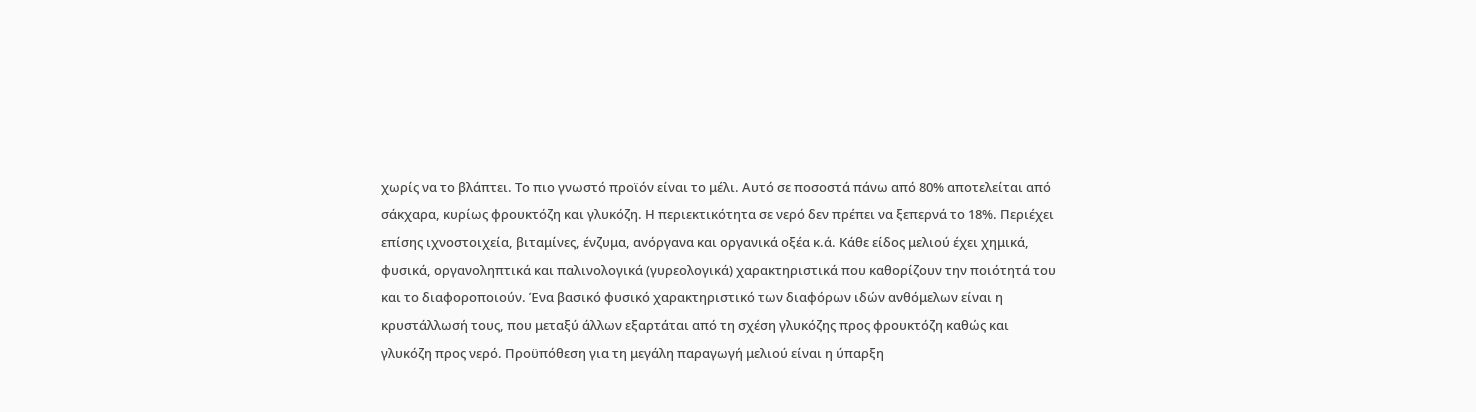χωρίς να το βλάπτει. Το πιο γνωστό προϊόν είναι το μέλι. Αυτό σε ποσοστά πάνω από 80% αποτελείται από σάκχαρα, κυρίως φρουκτόζη και γλυκόζη. Η περιεκτικότητα σε νερό δεν πρέπει να ξεπερνά το 18%. Περιέχει επίσης ιχνοστοιχεία, βιταμίνες, ένζυμα, ανόργανα και οργανικά οξέα κ.ά. Κάθε είδος μελιού έχει χημικά, φυσικά, οργανοληπτικά και παλινολογικά (γυρεολογικά) χαρακτηριστικά που καθορίζουν την ποιότητά του και το διαφοροποιούν. Ένα βασικό φυσικό χαρακτηριστικό των διαφόρων ιδών ανθόμελων είναι η κρυστάλλωσή τους, που μεταξύ άλλων εξαρτάται από τη σχέση γλυκόζης προς φρουκτόζη καθώς και γλυκόζη προς νερό. Προϋπόθεση για τη μεγάλη παραγωγή μελιού είναι η ύπαρξη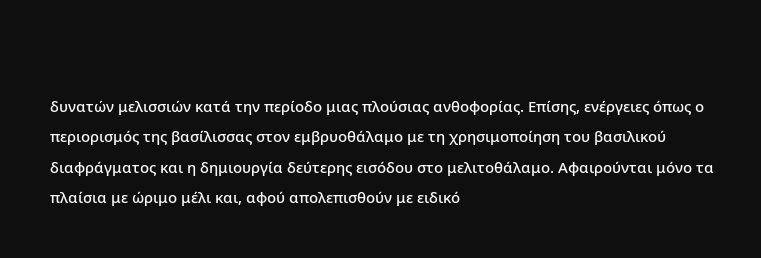δυνατών μελισσιών κατά την περίοδο μιας πλούσιας ανθοφορίας. Επίσης, ενέργειες όπως ο περιορισμός της βασίλισσας στον εμβρυοθάλαμο με τη χρησιμοποίηση του βασιλικού διαφράγματος και η δημιουργία δεύτερης εισόδου στο μελιτοθάλαμο. Αφαιρούνται μόνο τα πλαίσια με ώριμο μέλι και, αφού απολεπισθούν με ειδικό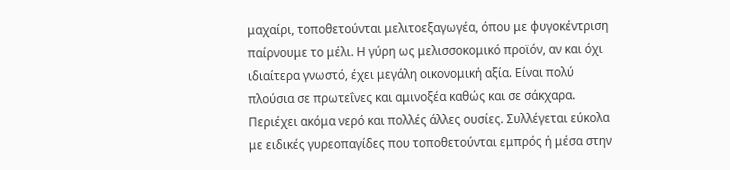μαχαίρι, τοποθετούνται μελιτοεξαγωγέα, όπου με φυγοκέντριση παίρνουμε το μέλι. Η γύρη ως μελισσοκομικό προϊόν, αν και όχι ιδιαίτερα γνωστό, έχει μεγάλη οικονομική αξία. Είναι πολύ πλούσια σε πρωτεΐνες και αμινοξέα καθώς και σε σάκχαρα. Περιέχει ακόμα νερό και πολλές άλλες ουσίες. Συλλέγεται εύκολα με ειδικές γυρεοπαγίδες που τοποθετούνται εμπρός ή μέσα στην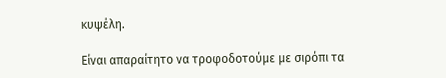κυψέλη.

Είναι απαραίτητο να τροφοδοτούμε με σιρόπι τα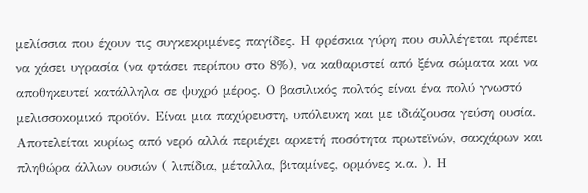μελίσσια που έχουν τις συγκεκριμένες παγίδες. Η φρέσκια γύρη που συλλέγεται πρέπει να χάσει υγρασία (να φτάσει περίπου στο 8%), να καθαριστεί από ξένα σώματα και να αποθηκευτεί κατάλληλα σε ψυχρό μέρος. Ο βασιλικός πολτός είναι ένα πολύ γνωστό μελισσοκομικό προϊόν. Είναι μια παχύρευστη, υπόλευκη και με ιδιάζουσα γεύση ουσία. Αποτελείται κυρίως από νερό αλλά περιέχει αρκετή ποσότητα πρωτεϊνών, σακχάρων και πληθώρα άλλων ουσιών ( λιπίδια, μέταλλα, βιταμίνες, ορμόνες κ.α. ). Η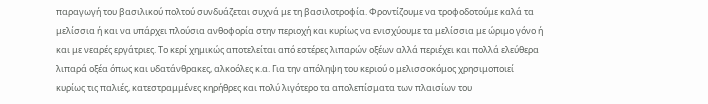παραγωγή του βασιλικού πολτού συνδυάζεται συχνά με τη βασιλοτροφία. Φροντίζουμε να τροφοδοτούμε καλά τα μελίσσια ή και να υπάρχει πλούσια ανθοφορία στην περιοχή και κυρίως να ενισχύουμε τα μελίσσια με ώριμο γόνο ή και με νεαρές εργάτριες. Το κερί χημικώς αποτελείται από εστέρες λιπαρών οξέων αλλά περιέχει και πολλά ελεύθερα λιπαρά οξέα όπως και υδατάνθρακες, αλκοόλες κ.α. Για την απόληψη του κεριού ο μελισσοκόμος χρησιμοποιεί κυρίως τις παλιές, κατεστραμμένες κηρήθρες και πολύ λιγότερο τα απολεπίσματα των πλαισίων του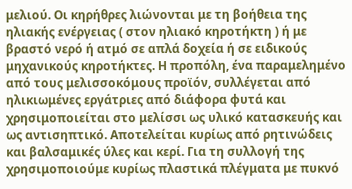μελιού. Οι κηρήθρες λιώνονται με τη βοήθεια της ηλιακής ενέργειας ( στον ηλιακό κηροτήκτη ) ή με βραστό νερό ή ατμό σε απλά δοχεία ή σε ειδικούς μηχανικούς κηροτήκτες. Η προπόλη, ένα παραμελημένο από τους μελισσοκόμους προϊόν, συλλέγεται από ηλικιωμένες εργάτριες από διάφορα φυτά και χρησιμοποιείται στο μελίσσι ως υλικό κατασκευής και ως αντισηπτικό. Αποτελείται κυρίως από ρητινώδεις και βαλσαμικές ύλες και κερί. Για τη συλλογή της χρησιμοποιούμε κυρίως πλαστικά πλέγματα με πυκνό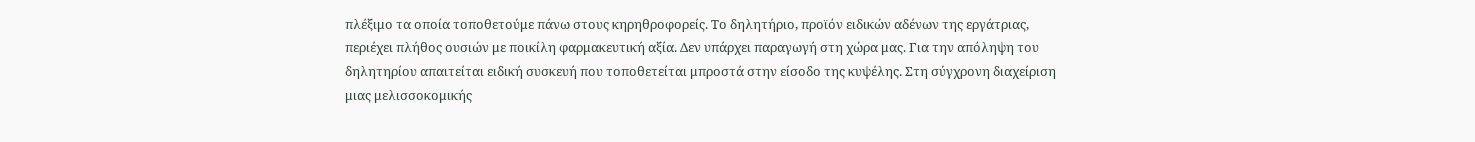πλέξιμο τα οποία τοποθετούμε πάνω στους κηρηθροφορείς. Το δηλητήριο, προϊόν ειδικών αδένων της εργάτριας, περιέχει πλήθος ουσιών με ποικίλη φαρμακευτική αξία. Δεν υπάρχει παραγωγή στη χώρα μας. Για την απόληψη του δηλητηρίου απαιτείται ειδική συσκευή που τοποθετείται μπροστά στην είσοδο της κυψέλης. Στη σύγχρονη διαχείριση μιας μελισσοκομικής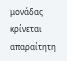μονάδας κρίνεται απαραίτητη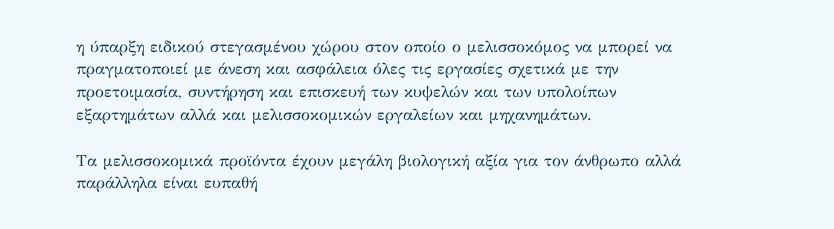η ύπαρξη ειδικού στεγασμένου χώρου στον οποίο ο μελισσοκόμος να μπορεί να πραγματοποιεί με άνεση και ασφάλεια όλες τις εργασίες σχετικά με την προετοιμασία, συντήρηση και επισκευή των κυψελών και των υπολοίπων εξαρτημάτων αλλά και μελισσοκομικών εργαλείων και μηχανημάτων.

Τα μελισσοκομικά προϊόντα έχουν μεγάλη βιολογική αξία για τον άνθρωπο αλλά παράλληλα είναι ευπαθή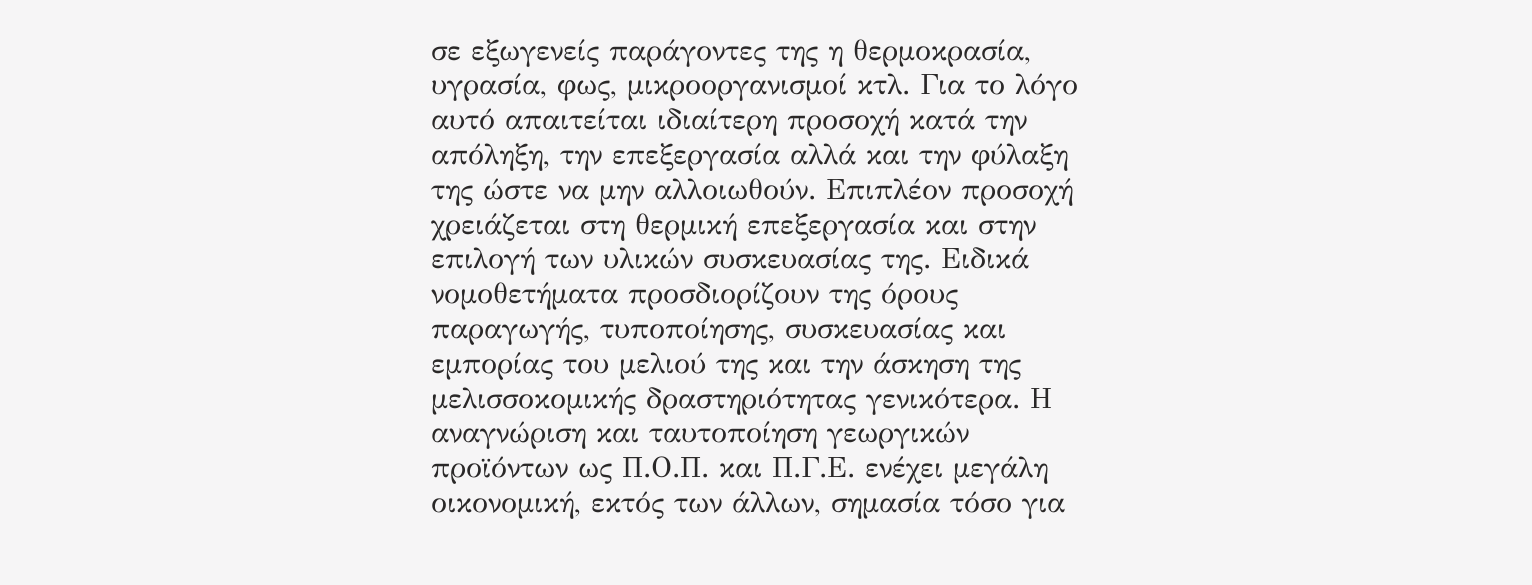σε εξωγενείς παράγοντες της η θερμοκρασία, υγρασία, φως, μικροοργανισμοί κτλ. Για το λόγο αυτό απαιτείται ιδιαίτερη προσοχή κατά την απόληξη, την επεξεργασία αλλά και την φύλαξη της ώστε να μην αλλοιωθούν. Επιπλέον προσοχή χρειάζεται στη θερμική επεξεργασία και στην επιλογή των υλικών συσκευασίας της. Ειδικά νομοθετήματα προσδιορίζουν της όρους παραγωγής, τυποποίησης, συσκευασίας και εμπορίας του μελιού της και την άσκηση της μελισσοκομικής δραστηριότητας γενικότερα. Η αναγνώριση και ταυτοποίηση γεωργικών προϊόντων ως Π.Ο.Π. και Π.Γ.Ε. ενέχει μεγάλη οικονομική, εκτός των άλλων, σημασία τόσο για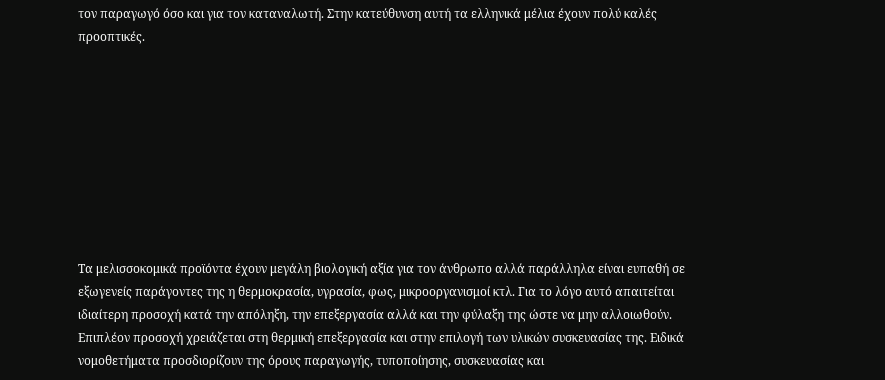τον παραγωγό όσο και για τον καταναλωτή. Στην κατεύθυνση αυτή τα ελληνικά μέλια έχουν πολύ καλές προοπτικές.









Τα μελισσοκομικά προϊόντα έχουν μεγάλη βιολογική αξία για τον άνθρωπο αλλά παράλληλα είναι ευπαθή σε εξωγενείς παράγοντες της η θερμοκρασία, υγρασία, φως, μικροοργανισμοί κτλ. Για το λόγο αυτό απαιτείται ιδιαίτερη προσοχή κατά την απόληξη, την επεξεργασία αλλά και την φύλαξη της ώστε να μην αλλοιωθούν. Επιπλέον προσοχή χρειάζεται στη θερμική επεξεργασία και στην επιλογή των υλικών συσκευασίας της. Ειδικά νομοθετήματα προσδιορίζουν της όρους παραγωγής, τυποποίησης, συσκευασίας και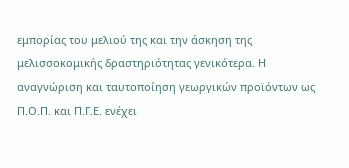εμπορίας του μελιού της και την άσκηση της μελισσοκομικής δραστηριότητας γενικότερα. Η αναγνώριση και ταυτοποίηση γεωργικών προϊόντων ως Π.Ο.Π. και Π.Γ.Ε. ενέχει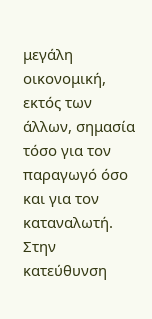μεγάλη οικονομική, εκτός των άλλων, σημασία τόσο για τον παραγωγό όσο και για τον καταναλωτή. Στην κατεύθυνση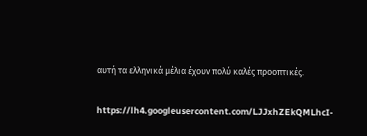αυτή τα ελληνικά μέλια έχουν πολύ καλές προοπτικές.

https://lh4.googleusercontent.com/LJJxhZEkQMLhcI-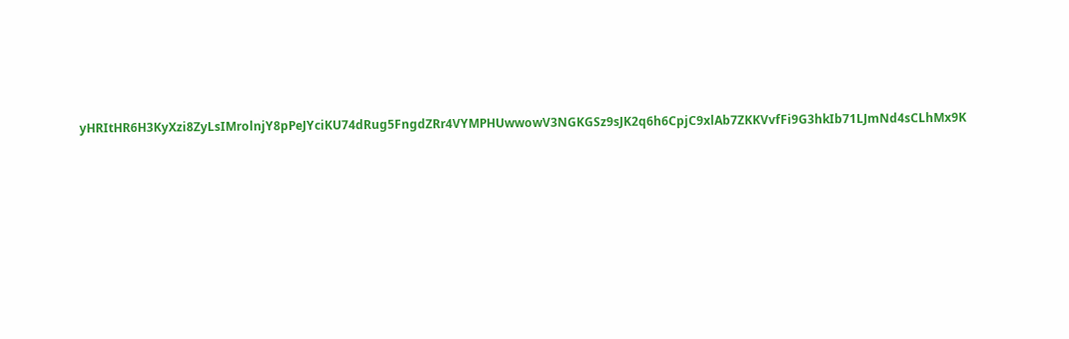yHRItHR6H3KyXzi8ZyLsIMrolnjY8pPeJYciKU74dRug5FngdZRr4VYMPHUwwowV3NGKGSz9sJK2q6h6CpjC9xlAb7ZKKVvfFi9G3hkIb71LJmNd4sCLhMx9K